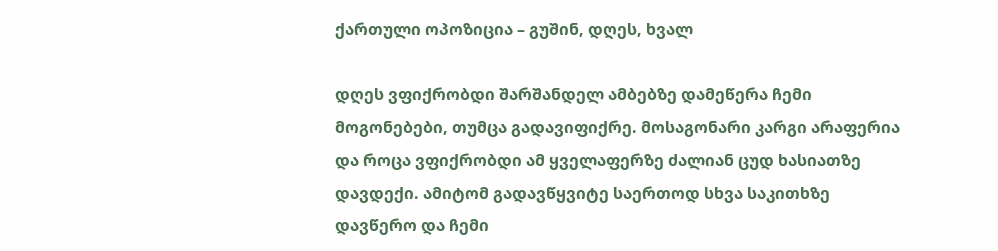ქართული ოპოზიცია – გუშინ, დღეს, ხვალ

დღეს ვფიქრობდი შარშანდელ ამბებზე დამეწერა ჩემი მოგონებები, თუმცა გადავიფიქრე. მოსაგონარი კარგი არაფერია და როცა ვფიქრობდი ამ ყველაფერზე ძალიან ცუდ ხასიათზე დავდექი. ამიტომ გადავწყვიტე საერთოდ სხვა საკითხზე დავწერო და ჩემი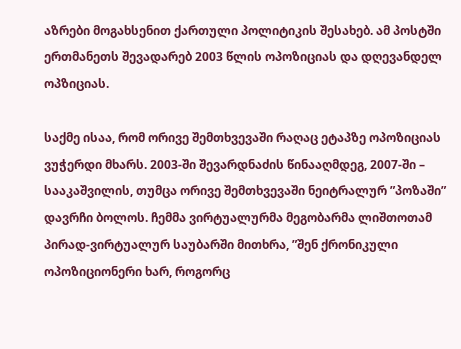აზრები მოგახსენით ქართული პოლიტიკის შესახებ. ამ პოსტში ერთმანეთს შევადარებ 2003 წლის ოპოზიციას და დღევანდელ ოპზიციას.

საქმე ისაა, რომ ორივე შემთხვევაში რაღაც ეტაპზე ოპოზიციას ვუჭერდი მხარს. 2003-ში შევარდნაძის წინააღმდეგ, 2007-ში – სააკაშვილის, თუმცა ორივე შემთხვევაში ნეიტრალურ ”პოზაში” დავრჩი ბოლოს. ჩემმა ვირტუალურმა მეგობარმა ლიშთოთამ პირად-ვირტუალურ საუბარში მითხრა, ”შენ ქრონიკული ოპოზიციონერი ხარ, როგორც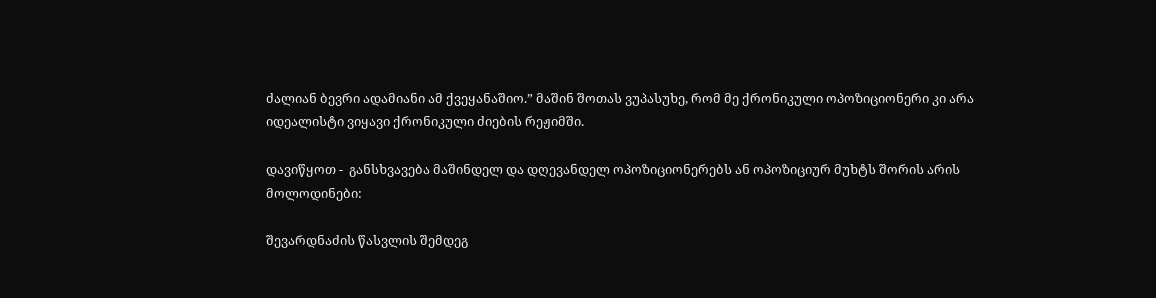ძალიან ბევრი ადამიანი ამ ქვეყანაშიო.” მაშინ შოთას ვუპასუხე, რომ მე ქრონიკული ოპოზიციონერი კი არა იდეალისტი ვიყავი ქრონიკული ძიების რეჟიმში.

დავიწყოთ -  განსხვავება მაშინდელ და დღევანდელ ოპოზიციონერებს ან ოპოზიციურ მუხტს შორის არის მოლოდინები:

შევარდნაძის წასვლის შემდეგ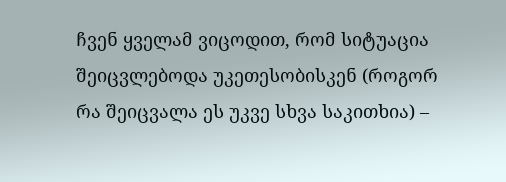ჩვენ ყველამ ვიცოდით, რომ სიტუაცია შეიცვლებოდა უკეთესობისკენ (როგორ რა შეიცვალა ეს უკვე სხვა საკითხია) –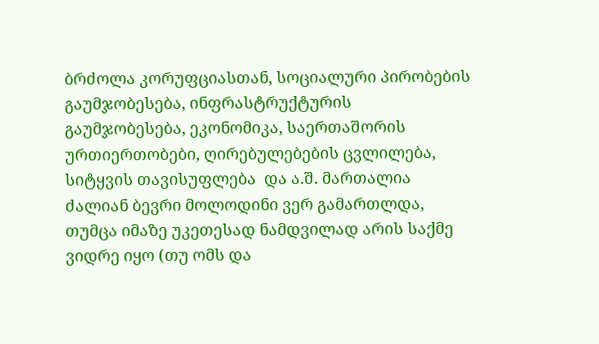ბრძოლა კორუფციასთან, სოციალური პირობების გაუმჯობესება, ინფრასტრუქტურის გაუმჯობესება, ეკონომიკა, საერთაშორის ურთიერთობები, ღირებულებების ცვლილება, სიტყვის თავისუფლება  და ა.შ. მართალია ძალიან ბევრი მოლოდინი ვერ გამართლდა, თუმცა იმაზე უკეთესად ნამდვილად არის საქმე ვიდრე იყო (თუ ომს და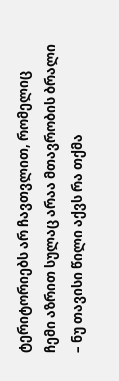ტერიტორიებს არ ჩავთვლით, რომელიც ჩემი აზრით სულაც არაა მთავრობის ბრალი – ნუ თავისი წილი აქვს რა თქმა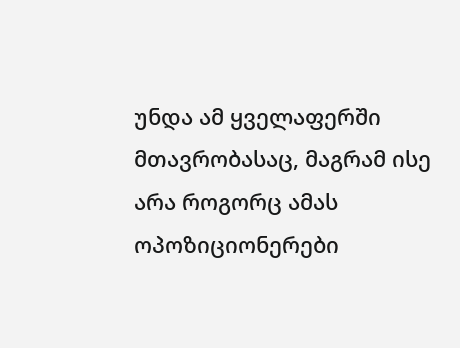უნდა ამ ყველაფერში მთავრობასაც, მაგრამ ისე არა როგორც ამას ოპოზიციონერები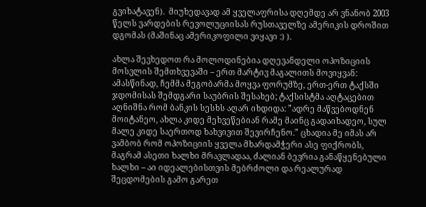გვიხატავენ).  მიუხედავად ამ ყველაფრისა დღემდე არ ვნანობ 2003 წელს ვარდების რევოლუციისას რუსთაველზე ამერიკის დროშით დგომას (მაშინაც ამერიკოფილი ვიყავი :) ).

ახლა შევხედოთ რა მოლოდინებია დღევანდელი ოპოზიციის მოსვლის შემთხვევაში – ერთ მარტივ მაგალითს მოვიყვან: ამასწინად, ჩემმა მეგობარმა მოყვა ფორუმზე, ერთ-ერთ ტაქსში ჯდომისას შემდგარი საუბრის შესახებ; ტაქსისტმა აღტაცებით აღნიშნა რომ ბანკის სესხს აღარ იხდიდა: ”ადრე მაწვებოდნენ მოიტანეო, ახლა კიდე მეხვეწებიან რამე მაინც გადაიხადეო, სულ მალე კიდე საერთოდ ხახვივით შევირჩენო.” ცხადია მე იმას არ ვამბობ რომ ოპოზიციის ყველა მხარდამჭერი ასე ფიქრობს, მაგრამ ასეთი ხალხი მრავლადაა, ძალიან ბევრია განაწყენებული ხალხი – აი იდეალებისთვის მებრძოლი და რეალურად შეცდომების გამო გარეთ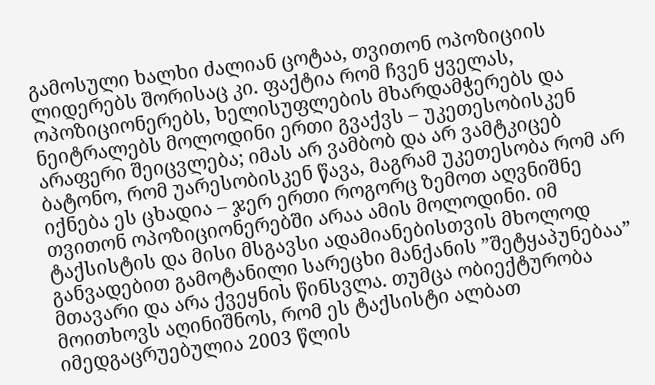გამოსული ხალხი ძალიან ცოტაა, თვითონ ოპოზიციის ლიდერებს შორისაც კი. ფაქტია რომ ჩვენ ყველას, ოპოზიციონერებს, ხელისუფლების მხარდამჭერებს და ნეიტრალებს მოლოდინი ერთი გვაქვს – უკეთესობისკენ არაფერი შეიცვლება; იმას არ ვამბობ და არ ვამტკიცებ ბატონო, რომ უარესობისკენ წავა, მაგრამ უკეთესობა რომ არ იქნება ეს ცხადია – ჯერ ერთი როგორც ზემოთ აღვნიშნე თვითონ ოპოზიციონერებში არაა ამის მოლოდინი. იმ ტაქსისტის და მისი მსგავსი ადამიანებისთვის მხოლოდ განვადებით გამოტანილი სარეცხი მანქანის ”შეტყაპუნებაა” მთავარი და არა ქვეყნის წინსვლა. თუმცა ობიექტურობა მოითხოვს აღინიშნოს, რომ ეს ტაქსისტი ალბათ იმედგაცრუებულია 2003 წლის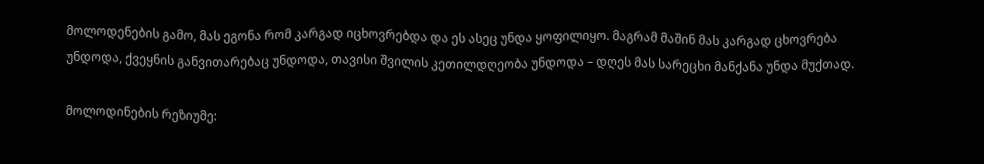მოლოდენების გამო, მას ეგონა რომ კარგად იცხოვრებდა და ეს ასეც უნდა ყოფილიყო. მაგრამ მაშინ მას კარგად ცხოვრება უნდოდა, ქვეყნის განვითარებაც უნდოდა, თავისი შვილის კეთილდღეობა უნდოდა – დღეს მას სარეცხი მანქანა უნდა მუქთად.

მოლოდინების რეზიუმე: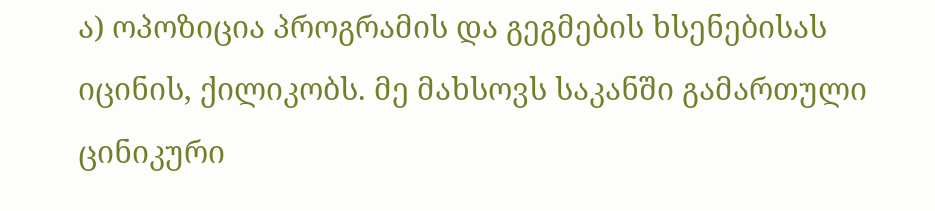ა) ოპოზიცია პროგრამის და გეგმების ხსენებისას იცინის, ქილიკობს. მე მახსოვს საკანში გამართული ცინიკური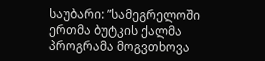საუბარი: ”სამეგრელოში ერთმა ბუტკის ქალმა პროგრამა მოგვთხოვა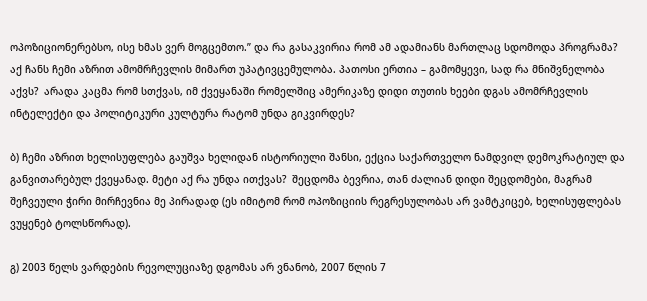ოპოზიციონერებსო, ისე ხმას ვერ მოგცემთო.” და რა გასაკვირია რომ ამ ადამიანს მართლაც სდომოდა პროგრამა? აქ ჩანს ჩემი აზრით ამომრჩევლის მიმართ უპატივცემულობა. პათოსი ერთია – გამომყევი, სად რა მნიშვნელობა აქვს?  არადა კაცმა რომ სთქვას, იმ ქვეყანაში რომელშიც ამერიკაზე დიდი თუთის ხეები დგას ამომრჩევლის ინტელექტი და პოლიტიკური კულტურა რატომ უნდა გიკვირდეს?

ბ) ჩემი აზრით ხელისუფლება გაუშვა ხელიდან ისტორიული შანსი, ექცია საქართველო ნამდვილ დემოკრატიულ და განვითარებულ ქვეყანად. მეტი აქ რა უნდა ითქვას?  შეცდომა ბევრია, თან ძალიან დიდი შეცდომები, მაგრამ შეჩვეული ჭირი მირჩევნია მე პირადად (ეს იმიტომ რომ ოპოზიციის რეგრესულობას არ ვამტკიცებ, ხელისუფლებას ვუყენებ ტოლსწორად).

გ) 2003 წელს ვარდების რევოლუციაზე დგომას არ ვნანობ, 2007 წლის 7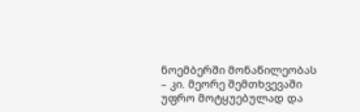ნოემბერში მონაწილეობას – კი. მეორე შემთხვევაში უფრო მოტყუებულად და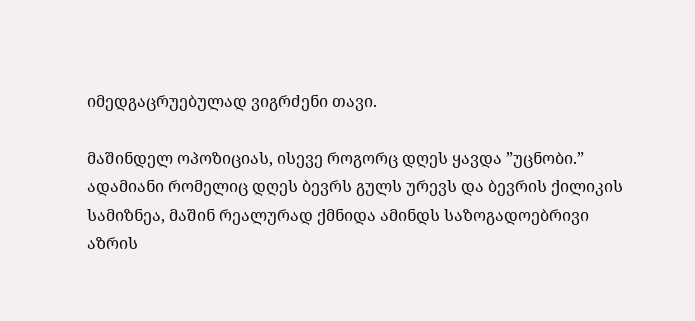იმედგაცრუებულად ვიგრძენი თავი.

მაშინდელ ოპოზიციას, ისევე როგორც დღეს ყავდა ”უცნობი.” ადამიანი რომელიც დღეს ბევრს გულს ურევს და ბევრის ქილიკის სამიზნეა, მაშინ რეალურად ქმნიდა ამინდს საზოგადოებრივი აზრის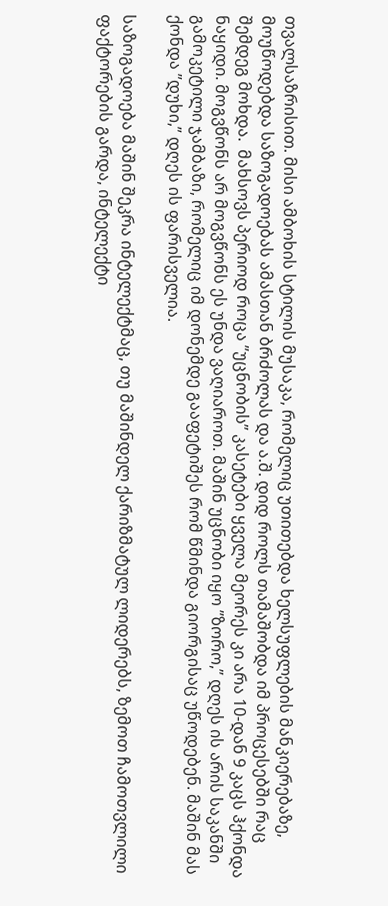თვალსაზრისით. მისი ამბოხის სტილის მუსაკა, რომელიც უთითებდა ხელსუფლების მანკიერებაზე, მოუწოდებდა საზოგადოებას ამასთან ბრძოლას და ა.შ. დიდ როლს თამაშობდა იმ პროცესებში რაც შემდეგ მოხდა.  მახსოვს პერიოდ როცა ”უცნობის” კასეტები ყველა მეორეს კი არა 10-დან 9 კაცს ჰქონდა ნაყიდი. მოგვწონს არ მოგვწონს ეს უნდა ვაღიაროთ. მაშინ უცნობი იყო ”ზორო,” დღეს ის არის საკანში გამოკეტილი ჯამბაზი, რომელიც იმ დონემდე გააფეტიშეს რომ წმინდა გიორგისაც უწოდებენ. მაშინ მას ქონდა ”დუხი,” დღეს ის ფარისველია.

საზოგადოება მაშინ შეკრა ინტელექტმაც, თუ მაშინდელ ქარიზმატულ ლიდერებს, ზემოთ ჩამოთვლილი ფაქტორების გარდა, ინტელექტი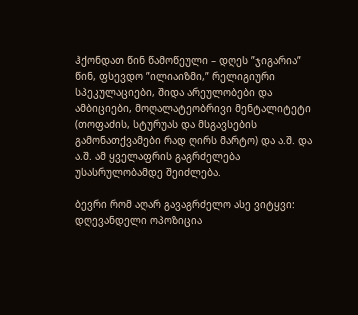ჰქონდათ წინ წამოწეული – დღეს ”ჯიგარია” წინ, ფსევდო ”ილიაიზმი,” რელიგიური სპეკულაციები, შიდა არეულობები და ამბიციები, მოღალატეობრივი მენტალიტეტი (თოფაძის, სტურუას და მსგავსების გამონათქვამები რად ღირს მარტო) და ა.შ. და ა.შ. ამ ყველაფრის გაგრძელება უსასრულობამდე შეიძლება.

ბევრი რომ აღარ გავაგრძელო ასე ვიტყვი: დღევანდელი ოპოზიცია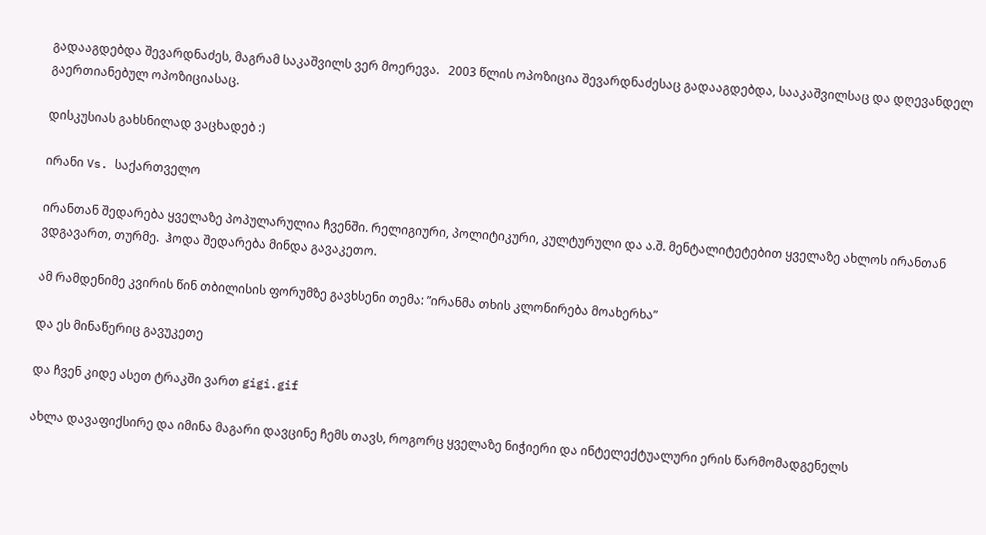გადააგდებდა შევარდნაძეს, მაგრამ საკაშვილს ვერ მოერევა.   2003 წლის ოპოზიცია შევარდნაძესაც გადააგდებდა, სააკაშვილსაც და დღევანდელ გაერთიანებულ ოპოზიციასაც.

დისკუსიას გახსნილად ვაცხადებ :)

ირანი Vs. საქართველო

ირანთან შედარება ყველაზე პოპულარულია ჩვენში. რელიგიური, პოლიტიკური, კულტურული და ა.შ. მენტალიტეტებით ყველაზე ახლოს ირანთან ვდგავართ, თურმე.  ჰოდა შედარება მინდა გავაკეთო.

ამ რამდენიმე კვირის წინ თბილისის ფორუმზე გავხსენი თემა: ”ირანმა თხის კლონირება მოახერხა”

და ეს მინაწერიც გავუკეთე

და ჩვენ კიდე ასეთ ტრაკში ვართ gigi.gif

ახლა დავაფიქსირე და იმინა მაგარი დავცინე ჩემს თავს, როგორც ყველაზე ნიჭიერი და ინტელექტუალური ერის წარმომადგენელს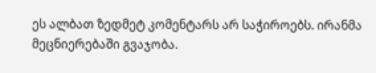ეს ალბათ ზედმეტ კომენტარს არ საჭიროებს. ირანმა მეცნიერებაში გვაჯობა.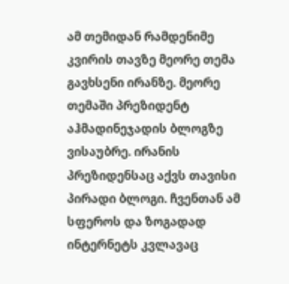ამ თემიდან რამდენიმე კვირის თავზე მეორე თემა გავხსენი ირანზე. მეორე თემაში პრეზიდენტ აჰმადინეჯადის ბლოგზე ვისაუბრე. ირანის პრეზიდენსაც აქვს თავისი პირადი ბლოგი. ჩვენთან ამ სფეროს და ზოგადად ინტერნეტს კვლავაც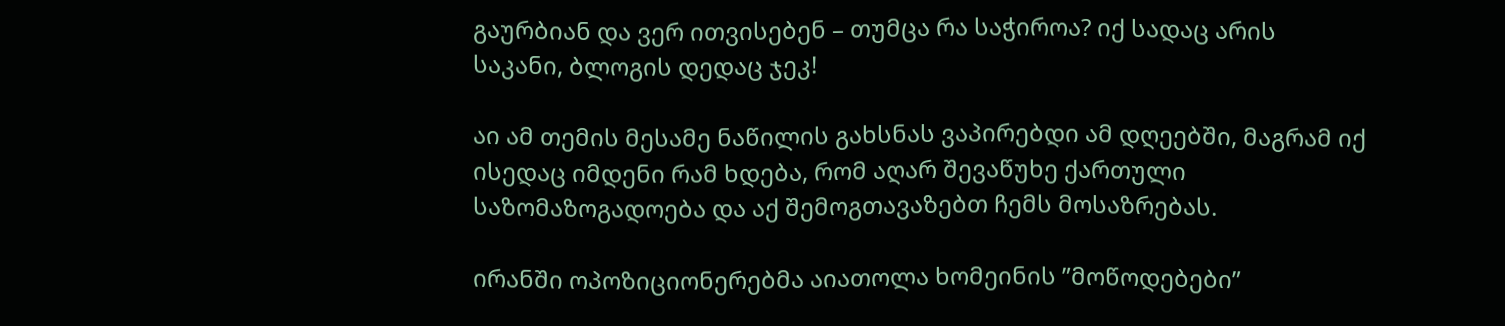გაურბიან და ვერ ითვისებენ – თუმცა რა საჭიროა? იქ სადაც არის საკანი, ბლოგის დედაც ჯეკ!

აი ამ თემის მესამე ნაწილის გახსნას ვაპირებდი ამ დღეებში, მაგრამ იქ ისედაც იმდენი რამ ხდება, რომ აღარ შევაწუხე ქართული საზომაზოგადოება და აქ შემოგთავაზებთ ჩემს მოსაზრებას.

ირანში ოპოზიციონერებმა აიათოლა ხომეინის ”მოწოდებები”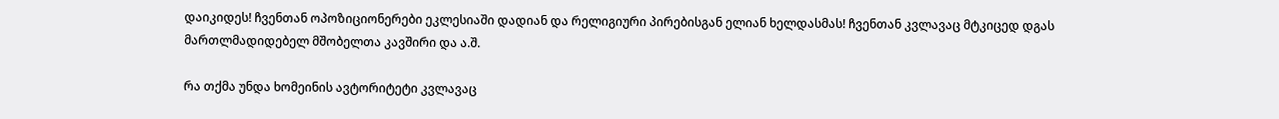დაიკიდეს! ჩვენთან ოპოზიციონერები ეკლესიაში დადიან და რელიგიური პირებისგან ელიან ხელდასმას! ჩვენთან კვლავაც მტკიცედ დგას მართლმადიდებელ მშობელთა კავშირი და ა.შ.

რა თქმა უნდა ხომეინის ავტორიტეტი კვლავაც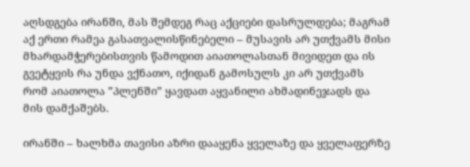აღსდგება ირანში, მას შემდეგ რაც აქციები დასრულდება; მაგრამ აქ ერთი რამეა გასათვალისწინებელი – მუსავის არ უთქვამს მისი მხარდამჭერებისთვის წამოდით აიათოლასთან მივიდეთ და ის გვეტყვის რა უნდა ვქნათო, იქიდან გამოსულს კი არ უთქვამს რომ აიათოლა ”პლენში” ყავდათ აყვანილი ახმადინეჯადს და მის დამქაშებს.

ირანში – ხალხმა თავისი აზრი დააყენა ყველაზე და ყველაფერზე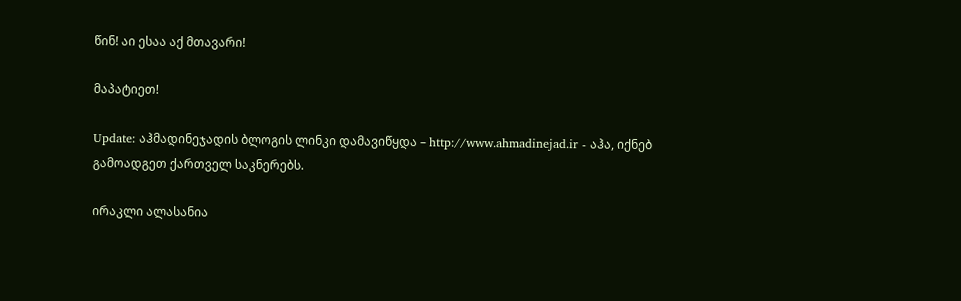წინ! აი ესაა აქ მთავარი!

მაპატიეთ!

Update: აჰმადინეჯადის ბლოგის ლინკი დამავიწყდა – http://www.ahmadinejad.ir - აჰა, იქნებ გამოადგეთ ქართველ საკნერებს.

ირაკლი ალასანია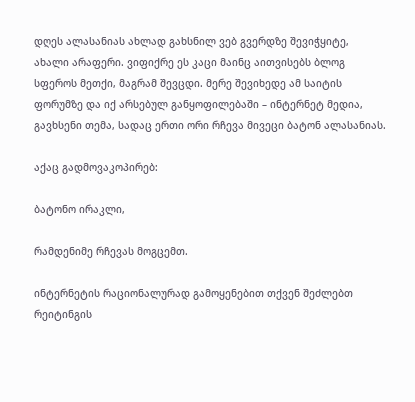დღეს ალასანიას ახლად გახსნილ ვებ გვერდზე შევიჭყიტე, ახალი არაფერი. ვიფიქრე ეს კაცი მაინც აითვისებს ბლოგ სფეროს მეთქი, მაგრამ შევცდი. მერე შევიხედე ამ საიტის ფორუმზე და იქ არსებულ განყოფილებაში – ინტერნეტ მედია, გავხსენი თემა, სადაც ერთი ორი რჩევა მივეცი ბატონ ალასანიას.

აქაც გადმოვაკოპირებ:

ბატონო ირაკლი,

რამდენიმე რჩევას მოგცემთ.

ინტერნეტის რაციონალურად გამოყენებით თქვენ შეძლებთ რეიტინგის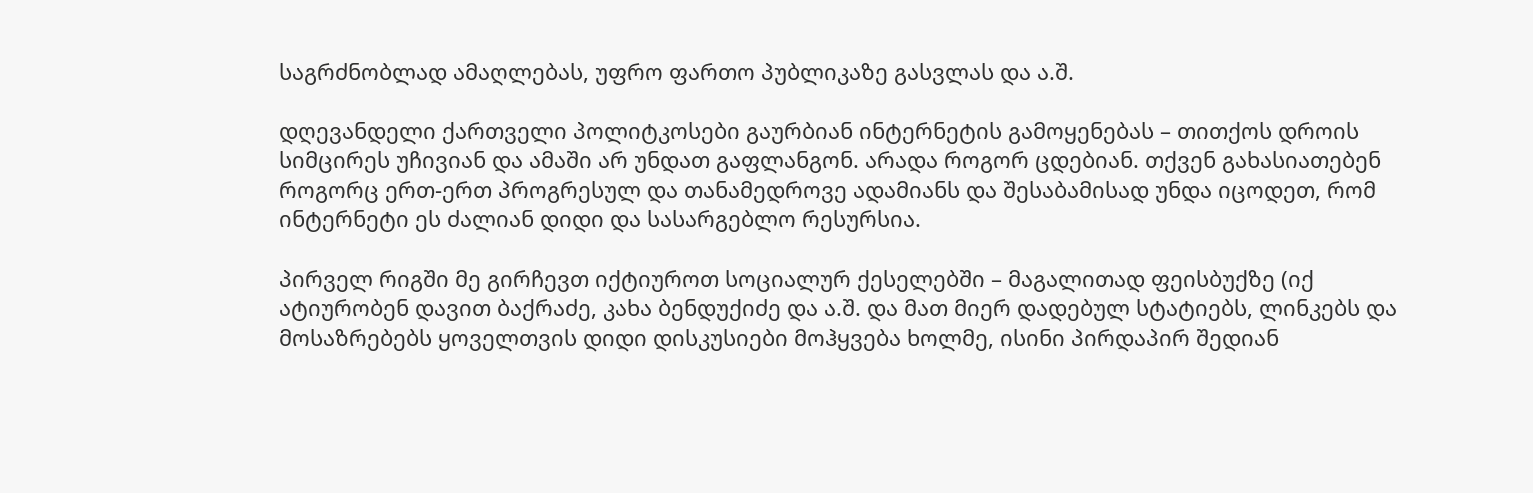საგრძნობლად ამაღლებას, უფრო ფართო პუბლიკაზე გასვლას და ა.შ.

დღევანდელი ქართველი პოლიტკოსები გაურბიან ინტერნეტის გამოყენებას – თითქოს დროის სიმცირეს უჩივიან და ამაში არ უნდათ გაფლანგონ. არადა როგორ ცდებიან. თქვენ გახასიათებენ როგორც ერთ-ერთ პროგრესულ და თანამედროვე ადამიანს და შესაბამისად უნდა იცოდეთ, რომ ინტერნეტი ეს ძალიან დიდი და სასარგებლო რესურსია.

პირველ რიგში მე გირჩევთ იქტიუროთ სოციალურ ქესელებში – მაგალითად ფეისბუქზე (იქ ატიურობენ დავით ბაქრაძე, კახა ბენდუქიძე და ა.შ. და მათ მიერ დადებულ სტატიებს, ლინკებს და მოსაზრებებს ყოველთვის დიდი დისკუსიები მოჰყვება ხოლმე, ისინი პირდაპირ შედიან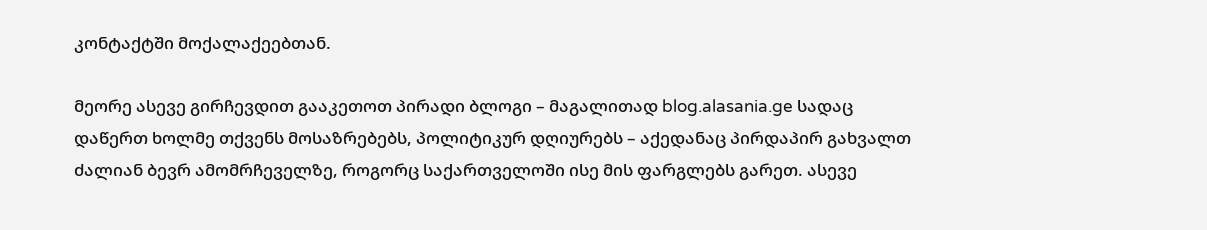კონტაქტში მოქალაქეებთან.

მეორე ასევე გირჩევდით გააკეთოთ პირადი ბლოგი – მაგალითად blog.alasania.ge სადაც დაწერთ ხოლმე თქვენს მოსაზრებებს, პოლიტიკურ დღიურებს – აქედანაც პირდაპირ გახვალთ ძალიან ბევრ ამომრჩეველზე, როგორც საქართველოში ისე მის ფარგლებს გარეთ. ასევე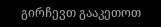გირჩევთ გააკეთოთ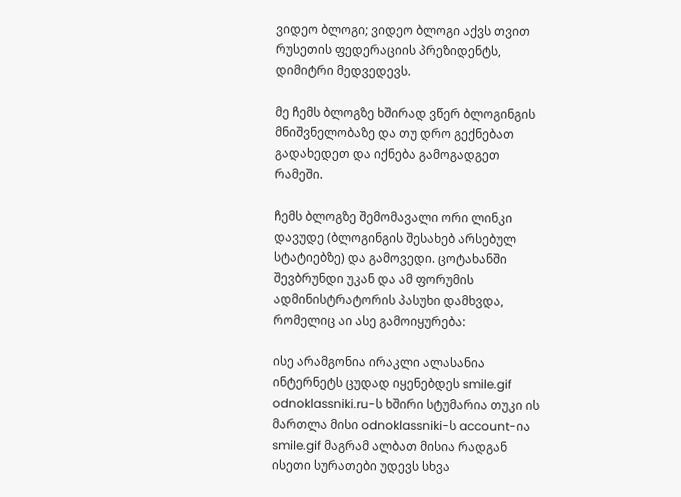ვიდეო ბლოგი; ვიდეო ბლოგი აქვს თვით რუსეთის ფედერაციის პრეზიდენტს, დიმიტრი მედვედევს.

მე ჩემს ბლოგზე ხშირად ვწერ ბლოგინგის მნიშვნელობაზე და თუ დრო გექნებათ გადახედეთ და იქნება გამოგადგეთ რამეში.

ჩემს ბლოგზე შემომავალი ორი ლინკი დავუდე (ბლოგინგის შესახებ არსებულ სტატიებზე) და გამოვედი. ცოტახანში შევბრუნდი უკან და ამ ფორუმის ადმინისტრატორის პასუხი დამხვდა, რომელიც აი ასე გამოიყურება:

ისე არამგონია ირაკლი ალასანია ინტერნეტს ცუდად იყენებდეს smile.gif odnoklassniki.ru-ს ხშირი სტუმარია თუკი ის მართლა მისი odnoklassniki-ს account-ია smile.gif მაგრამ ალბათ მისია რადგან ისეთი სურათები უდევს სხვა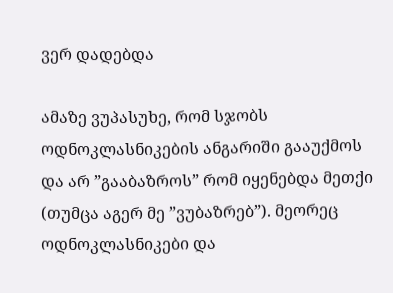ვერ დადებდა

ამაზე ვუპასუხე, რომ სჯობს ოდნოკლასნიკების ანგარიში გააუქმოს და არ ”გააბაზროს” რომ იყენებდა მეთქი (თუმცა აგერ მე ”ვუბაზრებ”). მეორეც ოდნოკლასნიკები და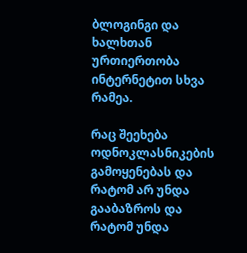ბლოგინგი და ხალხთან ურთიერთობა ინტერნეტით სხვა რამეა.

რაც შეეხება ოდნოკლასნიკების გამოყენებას და რატომ არ უნდა გააბაზროს და რატომ უნდა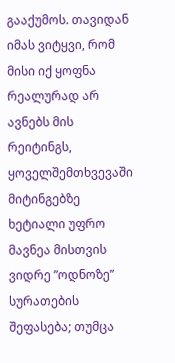გააქუმოს. თავიდან იმას ვიტყვი, რომ მისი იქ ყოფნა რეალურად არ ავნებს მის რეიტინგს, ყოველშემთხვევაში მიტინგებზე ხეტიალი უფრო მავნეა მისთვის ვიდრე ”ოდნოზე” სურათების შეფასება; თუმცა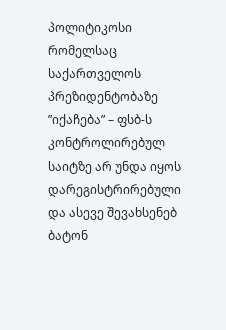პოლიტიკოსი რომელსაც საქართველოს პრეზიდენტობაზე ”იქაჩება” – ფსბ-ს კონტროლირებულ საიტზე არ უნდა იყოს დარეგისტრირებული და ასევე შევახსენებ ბატონ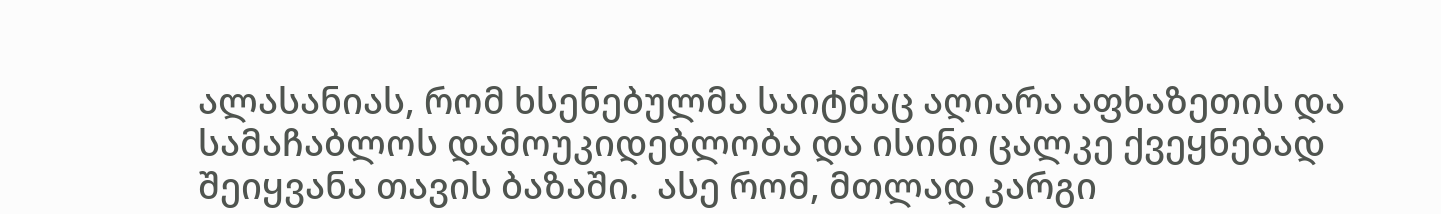ალასანიას, რომ ხსენებულმა საიტმაც აღიარა აფხაზეთის და სამაჩაბლოს დამოუკიდებლობა და ისინი ცალკე ქვეყნებად შეიყვანა თავის ბაზაში.  ასე რომ, მთლად კარგი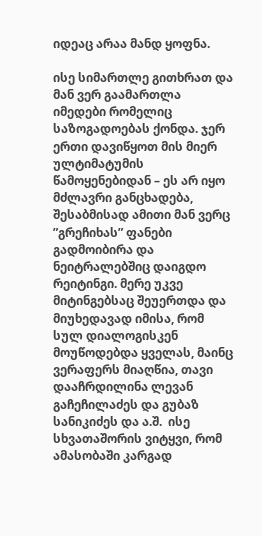იდეაც არაა მანდ ყოფნა.

ისე სიმართლე გითხრათ და მან ვერ გაამართლა იმედები რომელიც საზოგადოებას ქონდა. ჯერ ერთი დავიწყოთ მის მიერ ულტიმატუმის წამოყენებიდან – ეს არ იყო მძლავრი განცხადება, შესაბმისად ამითი მან ვერც ”გრეჩიხას” ფანები გადმოიბირა და ნეიტრალებშიც დაიგდო რეიტინგი. მერე უკვე მიტინგებსაც შეუერთდა და მიუხედავად იმისა, რომ სულ დიალოგისკენ მოუწოდებდა ყველას, მაინც ვერაფერს მიაღწია, თავი დააჩრდილინა ლევან გაჩეჩილაძეს და გუბაზ სანიკიძეს და ა.შ.  ისე სხვათაშორის ვიტყვი, რომ ამასობაში კარგად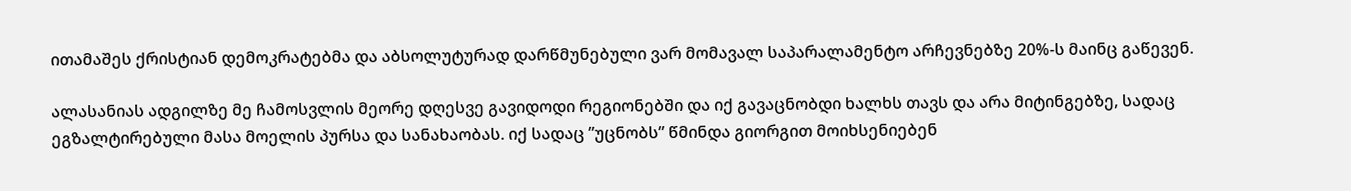ითამაშეს ქრისტიან დემოკრატებმა და აბსოლუტურად დარწმუნებული ვარ მომავალ საპარალამენტო არჩევნებზე 20%-ს მაინც გაწევენ.

ალასანიას ადგილზე მე ჩამოსვლის მეორე დღესვე გავიდოდი რეგიონებში და იქ გავაცნობდი ხალხს თავს და არა მიტინგებზე, სადაც ეგზალტირებული მასა მოელის პურსა და სანახაობას. იქ სადაც ”უცნობს” წმინდა გიორგით მოიხსენიებენ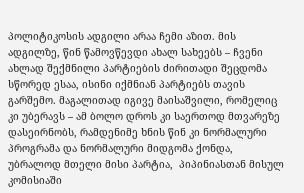პოლიტიკოსის ადგილი არაა ჩემი აზით. მის ადგილზე, წინ წამოვწევდი ახალ სახეებს – ჩვენი ახლად შექმნილი პარტიების ძირითადი შეცდომა სწორედ ესაა, ისინი იქმნიან პარტიებს თავის გარშემო. მაგალითად იგივე მაისაშვილი, რომელიც კი უბერავს – ამ ბოლო დროს კი საერთოდ მთვარეზე დასეირნობს, რამდენიმე ხნის წინ კი ნორმალური პროგრამა და ნორმალური მიდგომა ქონდა, უბრალოდ მთელი მისი პარტია,  პიპინიასთან მისულ კომისიაში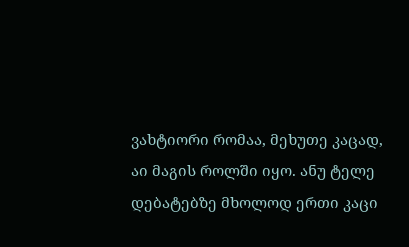ვახტიორი რომაა, მეხუთე კაცად, აი მაგის როლში იყო. ანუ ტელე დებატებზე მხოლოდ ერთი კაცი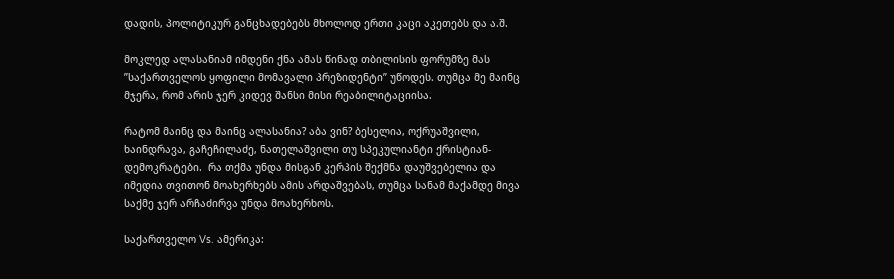დადის, პოლიტიკურ განცხადებებს მხოლოდ ერთი კაცი აკეთებს და ა.შ.

მოკლედ ალასანიამ იმდენი ქნა ამას წინად თბილისის ფორუმზე მას ”საქართველოს ყოფილი მომავალი პრეზიდენტი” უწოდეს. თუმცა მე მაინც მჯერა, რომ არის ჯერ კიდევ შანსი მისი რეაბილიტაციისა.

რატომ მაინც და მაინც ალასანია? აბა ვინ? ბესელია, ოქრუაშვილი, ხაინდრავა, გაჩეჩილაძე, ნათელაშვილი თუ სპეკულიანტი ქრისტიან-დემოკრატები.  რა თქმა უნდა მისგან კერპის შექმნა დაუშვებელია და იმედია თვითონ მოახერხებს ამის არდაშვებას, თუმცა სანამ მაქამდე მივა საქმე ჯერ არჩაძირვა უნდა მოახერხოს.

საქართველო Vs. ამერიკა: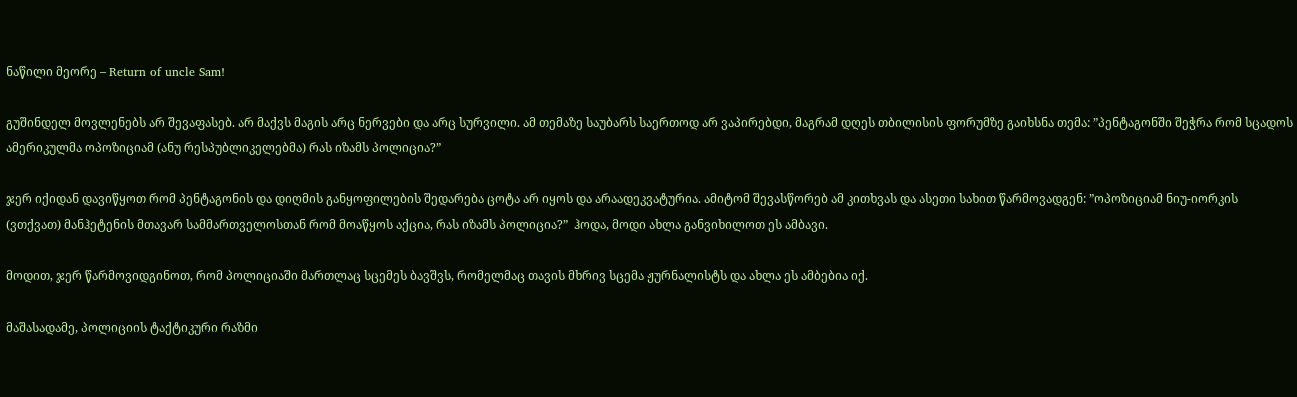ნაწილი მეორე – Return of uncle Sam!

გუშინდელ მოვლენებს არ შევაფასებ. არ მაქვს მაგის არც ნერვები და არც სურვილი. ამ თემაზე საუბარს საერთოდ არ ვაპირებდი, მაგრამ დღეს თბილისის ფორუმზე გაიხსნა თემა: ”პენტაგონში შეჭრა რომ სცადოს ამერიკულმა ოპოზიციამ (ანუ რესპუბლიკელებმა) რას იზამს პოლიცია?”

ჯერ იქიდან დავიწყოთ რომ პენტაგონის და დიღმის განყოფილების შედარება ცოტა არ იყოს და არაადეკვატურია. ამიტომ შევასწორებ ამ კითხვას და ასეთი სახით წარმოვადგენ: ”ოპოზიციამ ნიუ-იორკის (ვთქვათ) მანჰეტენის მთავარ სამმართველოსთან რომ მოაწყოს აქცია, რას იზამს პოლიცია?”  ჰოდა, მოდი ახლა განვიხილოთ ეს ამბავი.

მოდით, ჯერ წარმოვიდგინოთ, რომ პოლიციაში მართლაც სცემეს ბავშვს, რომელმაც თავის მხრივ სცემა ჟურნალისტს და ახლა ეს ამბებია იქ.

მაშასადამე, პოლიციის ტაქტიკური რაზმი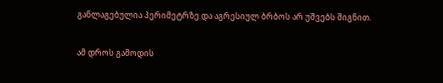განლაგებულია პერიმეტრზე და აგრესიულ ბრბოს არ უშვებს შიგნით.

ამ დროს გამოდის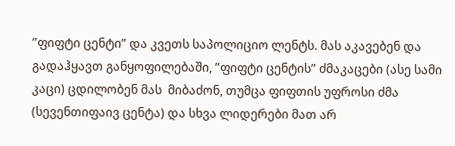”ფიფტი ცენტი” და კვეთს საპოლიციო ლენტს. მას აკავებენ და გადაჰყავთ განყოფილებაში, ”ფიფტი ცენტის” ძმაკაცები (ასე სამი კაცი) ცდილობენ მას  მიბაძონ, თუმცა ფიფთის უფროსი ძმა (სევენთიფაივ ცენტა) და სხვა ლიდერები მათ არ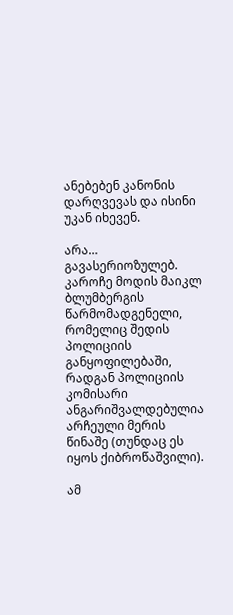ანებებენ კანონის დარღვევას და ისინი უკან იხევენ.

არა… გავასერიოზულებ.  კაროჩე მოდის მაიკლ ბლუმბერგის წარმომადგენელი, რომელიც შედის პოლიციის განყოფილებაში, რადგან პოლიციის კომისარი ანგარიშვალდებულია არჩეული მერის წინაშე (თუნდაც ეს იყოს ქიბროწაშვილი).

ამ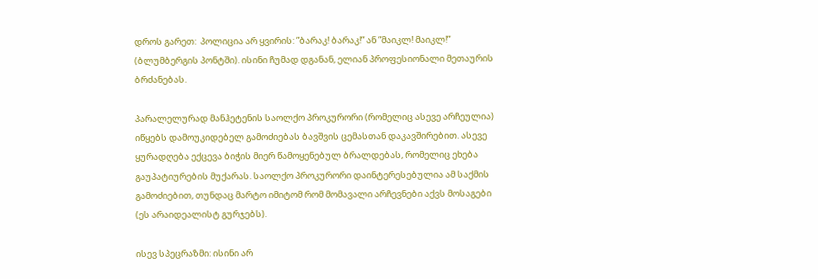დროს გარეთ:  პოლიცია არ ყვირის: ”ბარაკ! ბარაკ!” ან ”მაიკლ! მაიკლ!” (ბლუმბერგის პონტში). ისინი ჩუმად დგანან, ელიან პროფესიონალი მეთაურის ბრძანებას.

პარალელურად მანჰეტენის საოლქო პროკურორი (რომელიც ასევე არჩეულია) იწყებს დამოუკიდებელ გამოძიებას ბავშვის ცემასთან დაკავშირებით. ასევე ყურადღება ექცევა ბიჭის მიერ წამოყენებულ ბრალდებას, რომელიც ეხება გაუპატიურების მუქარას. საოლქო პროკურორი დაინტერესებულია ამ საქმის გამოძიებით, თუნდაც მარტო იმიტომ რომ მომავალი არჩევნები აქვს მოსაგები (ეს არაიდეალისტ გურჯებს).

ისევ სპეცრაზმი: ისინი არ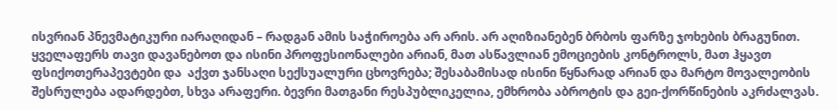ისვრიან პნევმატიკური იარაღიდან – რადგან ამის საჭიროება არ არის. არ აღიზიანებენ ბრბოს ფარზე ჯოხების ბრაგუნით.   ყველაფერს თავი დავანებოთ და ისინი პროფესიონალები არიან, მათ ასწავლიან ემოციების კონტროლს, მათ ჰყავთ ფსიქოთერაპევტები და  აქვთ ჯანსაღი სექსუალური ცხოვრება; შესაბამისად ისინი წყნარად არიან და მარტო მოვალეობის შესრულება ადარდებთ, სხვა არაფერი. ბევრი მათგანი რესპუბლიკელია, ემხრობა აბროტის და გეი-ქორწინების აკრძალვას.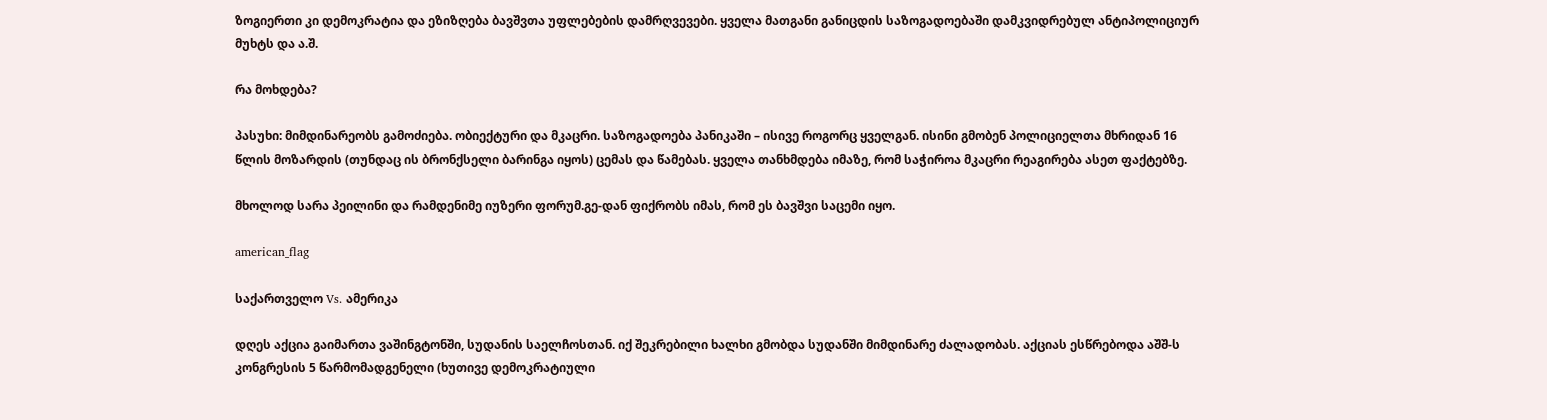ზოგიერთი კი დემოკრატია და ეზიზღება ბავშვთა უფლებების დამრღვევები. ყველა მათგანი განიცდის საზოგადოებაში დამკვიდრებულ ანტიპოლიციურ მუხტს და ა.შ.

რა მოხდება?

პასუხი: მიმდინარეობს გამოძიება. ობიექტური და მკაცრი. საზოგადოება პანიკაში – ისივე როგორც ყველგან. ისინი გმობენ პოლიციელთა მხრიდან 16 წლის მოზარდის (თუნდაც ის ბრონქსელი ბარინგა იყოს) ცემას და წამებას. ყველა თანხმდება იმაზე, რომ საჭიროა მკაცრი რეაგირება ასეთ ფაქტებზე.

მხოლოდ სარა პეილინი და რამდენიმე იუზერი ფორუმ.გე-დან ფიქრობს იმას, რომ ეს ბავშვი საცემი იყო.

american_flag

საქართველო Vs. ამერიკა

დღეს აქცია გაიმართა ვაშინგტონში, სუდანის საელჩოსთან. იქ შეკრებილი ხალხი გმობდა სუდანში მიმდინარე ძალადობას. აქციას ესწრებოდა აშშ-ს კონგრესის 5 წარმომადგენელი (ხუთივე დემოკრატიული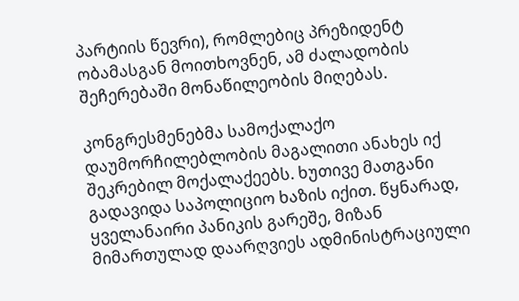პარტიის წევრი), რომლებიც პრეზიდენტ ობამასგან მოითხოვნენ, ამ ძალადობის შეჩერებაში მონაწილეობის მიღებას.

კონგრესმენებმა სამოქალაქო დაუმორჩილებლობის მაგალითი ანახეს იქ შეკრებილ მოქალაქეებს. ხუთივე მათგანი გადავიდა საპოლიციო ხაზის იქით. წყნარად, ყველანაირი პანიკის გარეშე, მიზან მიმართულად დაარღვიეს ადმინისტრაციული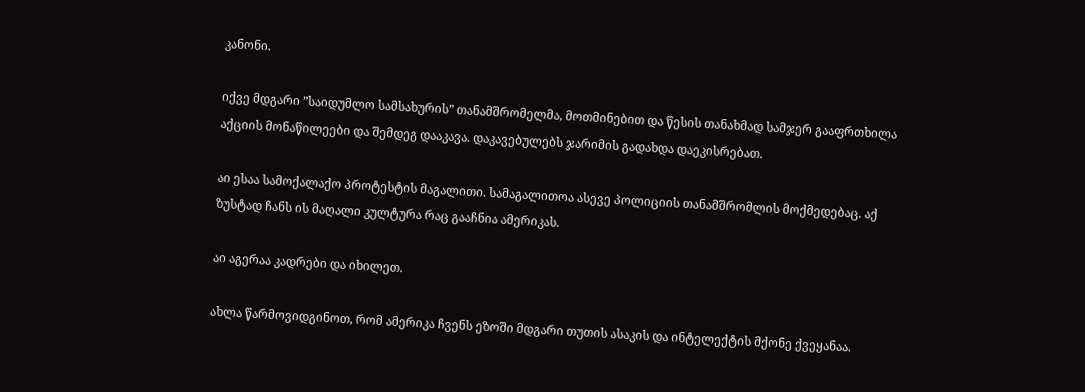კანონი.

იქვე მდგარი ”საიდუმლო სამსახურის” თანამშრომელმა, მოთმინებით და წესის თანახმად სამჯერ გააფრთხილა აქციის მონაწილეები და შემდეგ დააკავა. დაკავებულებს ჯარიმის გადახდა დაეკისრებათ.

აი ესაა სამოქალაქო პროტესტის მაგალითი. სამაგალითოა ასევე პოლიციის თანამშრომლის მოქმედებაც. აქ ზუსტად ჩანს ის მაღალი კულტურა რაც გააჩნია ამერიკას.

აი აგერაა კადრები და იხილეთ.

ახლა წარმოვიდგინოთ, რომ ამერიკა ჩვენს ეზოში მდგარი თუთის ასაკის და ინტელექტის მქონე ქვეყანაა.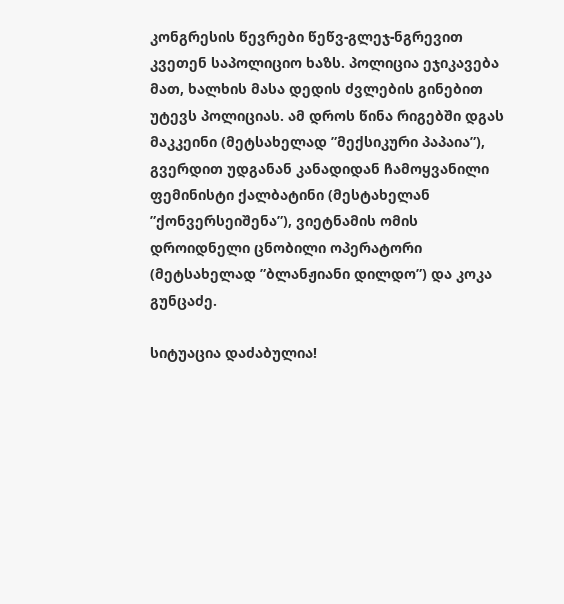კონგრესის წევრები წეწვ-გლეჯ-ნგრევით კვეთენ საპოლიციო ხაზს. პოლიცია ეჯიკავება მათ, ხალხის მასა დედის ძვლების გინებით უტევს პოლიციას. ამ დროს წინა რიგებში დგას მაკკეინი (მეტსახელად ”მექსიკური პაპაია”), გვერდით უდგანან კანადიდან ჩამოყვანილი ფემინისტი ქალბატინი (მესტახელან ”ქონვერსეიშენა”), ვიეტნამის ომის დროიდნელი ცნობილი ოპერატორი (მეტსახელად ”ბლანჟიანი დილდო”) და კოკა გუნცაძე.

სიტუაცია დაძაბულია!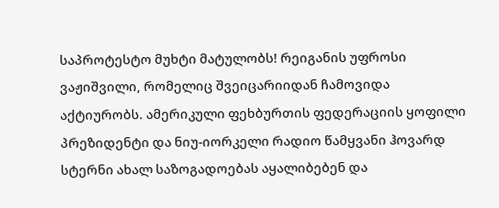საპროტესტო მუხტი მატულობს! რეიგანის უფროსი ვაჟიშვილი, რომელიც შვეიცარიიდან ჩამოვიდა აქტიურობს. ამერიკული ფეხბურთის ფედერაციის ყოფილი პრეზიდენტი და ნიუ-იორკელი რადიო წამყვანი ჰოვარდ სტერნი ახალ საზოგადოებას აყალიბებენ და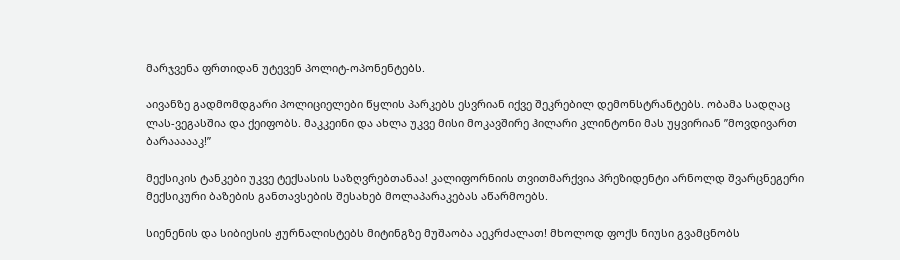მარჯვენა ფრთიდან უტევენ პოლიტ-ოპონენტებს.

აივანზე გადმომდგარი პოლიციელები წყლის პარკებს ესვრიან იქვე შეკრებილ დემონსტრანტებს. ობამა სადღაც ლას-ვეგასშია და ქეიფობს. მაკკეინი და ახლა უკვე მისი მოკავშირე ჰილარი კლინტონი მას უყვირიან ”მოვდივართ ბარაააააკ!”

მექსიკის ტანკები უკვე ტექსასის საზღვრებთანაა! კალიფორნიის თვითმარქვია პრეზიდენტი არნოლდ შვარცნეგერი მექსიკური ბაზების განთავსების შესახებ მოლაპარაკებას აწარმოებს.

სიენენის და სიბიესის ჟურნალისტებს მიტინგზე მუშაობა აეკრძალათ! მხოლოდ ფოქს ნიუსი გვამცნობს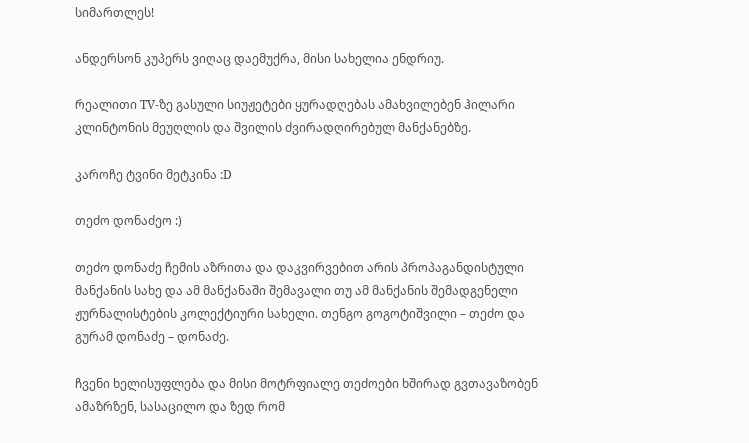სიმართლეს!

ანდერსონ კუპერს ვიღაც დაემუქრა, მისი სახელია ენდრიუ.

რეალითი TV-ზე გასული სიუჟეტები ყურადღებას ამახვილებენ ჰილარი კლინტონის მეუღლის და შვილის ძვირადღირებულ მანქანებზე.

კაროჩე ტვინი მეტკინა :D

თეძო დონაძეო :)

თეძო დონაძე ჩემის აზრითა და დაკვირვებით არის პროპაგანდისტული მანქანის სახე და ამ მანქანაში შემავალი თუ ამ მანქანის შემადგენელი ჟურნალისტების კოლექტიური სახელი. თენგო გოგოტიშვილი – თეძო და გურამ დონაძე – დონაძე.

ჩვენი ხელისუფლება და მისი მოტრფიალე თეძოები ხშირად გვთავაზობენ ამაზრზენ, სასაცილო და ზედ რომ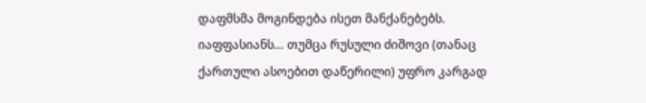დაფმსმა მოგინდება ისეთ მანქანებებს.  იაფფასიანს… თუმცა რუსული ძიშოვი (თანაც ქართული ასოებით დაწერილი) უფრო კარგად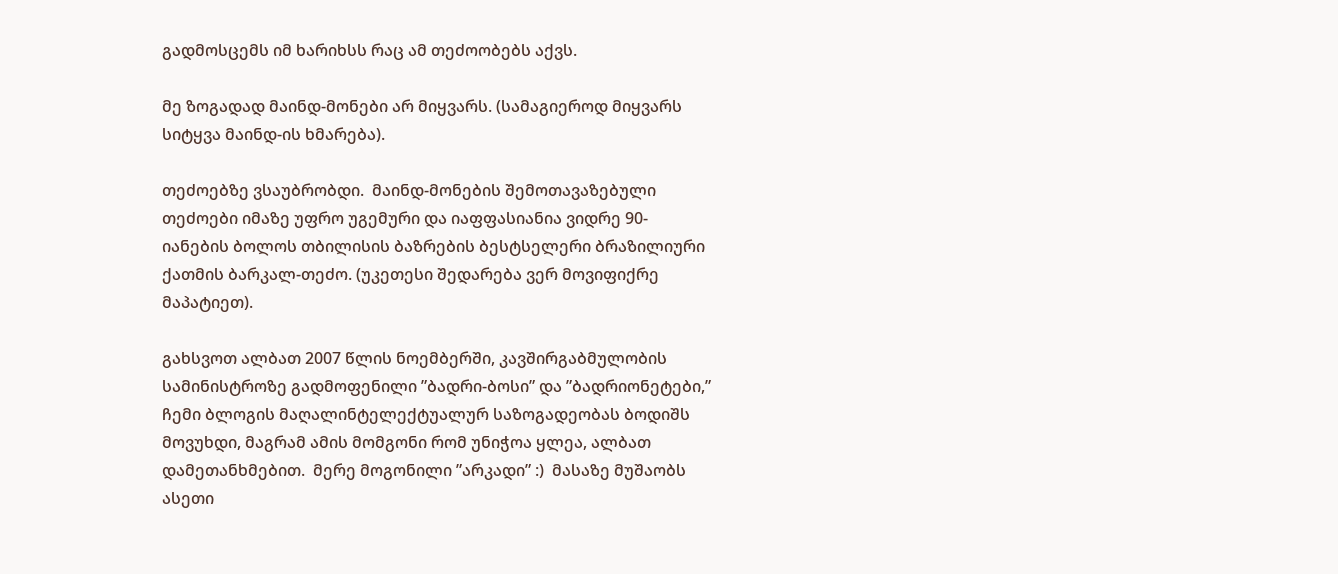გადმოსცემს იმ ხარიხსს რაც ამ თეძოობებს აქვს.

მე ზოგადად მაინდ-მონები არ მიყვარს. (სამაგიეროდ მიყვარს სიტყვა მაინდ-ის ხმარება).

თეძოებზე ვსაუბრობდი.  მაინდ-მონების შემოთავაზებული თეძოები იმაზე უფრო უგემური და იაფფასიანია ვიდრე 90-იანების ბოლოს თბილისის ბაზრების ბესტსელერი ბრაზილიური ქათმის ბარკალ-თეძო. (უკეთესი შედარება ვერ მოვიფიქრე მაპატიეთ).

გახსვოთ ალბათ 2007 წლის ნოემბერში, კავშირგაბმულობის სამინისტროზე გადმოფენილი ”ბადრი-ბოსი” და ”ბადრიონეტები,” ჩემი ბლოგის მაღალინტელექტუალურ საზოგადეობას ბოდიშს მოვუხდი, მაგრამ ამის მომგონი რომ უნიჭოა ყლეა, ალბათ დამეთანხმებით.  მერე მოგონილი ”არკადი” :)  მასაზე მუშაობს ასეთი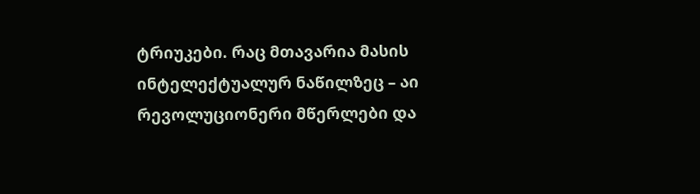ტრიუკები. რაც მთავარია მასის ინტელექტუალურ ნაწილზეც – აი რევოლუციონერი მწერლები და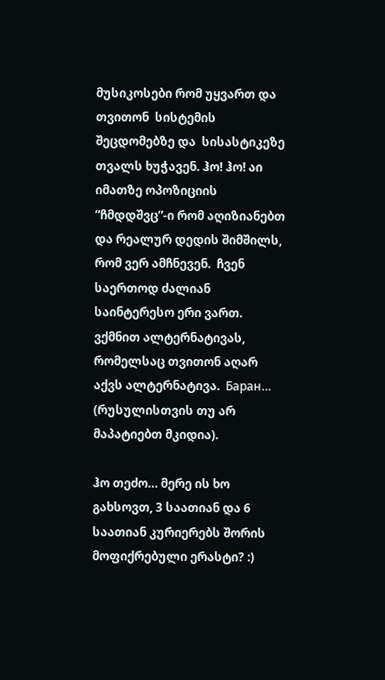მუსიკოსები რომ უყვართ და თვითონ  სისტემის შეცდომებზე და  სისასტიკეზე თვალს ხუჭავენ. ჰო! ჰო! აი იმათზე ოპოზიციის ”ჩმდდშვც”-ი რომ აღიზიანებთ და რეალურ დედის შიმშილს, რომ ვერ ამჩნევენ.  ჩვენ საერთოდ ძალიან საინტერესო ერი ვართ. ვქმნით ალტერნატივას, რომელსაც თვითონ აღარ აქვს ალტერნატივა.  Баран… (რუსულისთვის თუ არ მაპატიებთ მკიდია).

ჰო თეძო… მერე ის ხო გახსოვთ, 3 საათიან და 6 საათიან კურიერებს შორის მოფიქრებული ერასტი? :)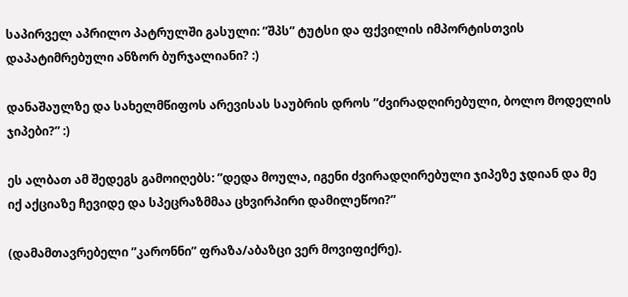საპირველ აპრილო პატრულში გასული: ”შპს” ტუტსი და ფქვილის იმპორტისთვის დაპატიმრებული ანზორ ბურჯალიანი? :)

დანაშაულზე და სახელმწიფოს არევისას საუბრის დროს ”ძვირადღირებული, ბოლო მოდელის ჯიპები?” :)

ეს ალბათ ამ შედეგს გამოიღებს: ”დედა მოულა, იგენი ძვირადღირებული ჯიპეზე ჯდიან და მე იქ აქციაზე ჩევიდე და სპეცრაზმმაა ცხვირპირი დამილეწოი?”

(დამამთავრებელი ”კარონნი” ფრაზა/აბაზცი ვერ მოვიფიქრე).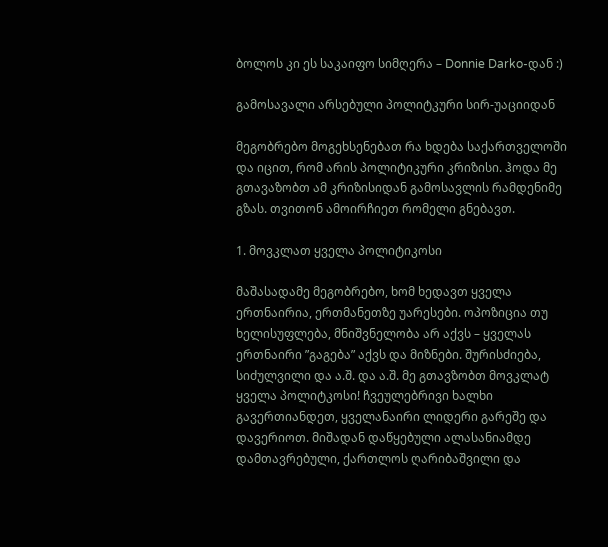ბოლოს კი ეს საკაიფო სიმღერა – Donnie Darko-დან :)

გამოსავალი არსებული პოლიტკური სირ-უაციიდან

მეგობრებო მოგეხსენებათ რა ხდება საქართველოში და იცით, რომ არის პოლიტიკური კრიზისი. ჰოდა მე გთავაზობთ ამ კრიზისიდან გამოსავლის რამდენიმე გზას. თვითონ ამოირჩიეთ რომელი გნებავთ.

1. მოვკლათ ყველა პოლიტიკოსი

მაშასადამე მეგობრებო, ხომ ხედავთ ყველა ერთნაირია, ერთმანეთზე უარესები. ოპოზიცია თუ ხელისუფლება, მნიშვნელობა არ აქვს – ყველას ერთნაირი ”გაგება” აქვს და მიზნები. შურისძიება, სიძულვილი და ა.შ. და ა.შ. მე გთავზობთ მოვკლატ ყველა პოლიტკოსი! ჩვეულებრივი ხალხი გავერთიანდეთ, ყველანაირი ლიდერი გარეშე და დავერიოთ. მიშადან დაწყებული ალასანიამდე დამთავრებული, ქართლოს ღარიბაშვილი და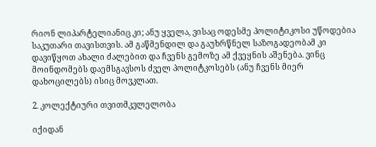რიონ ლიპარტელიანიც კი; ანუ ყველა, ვისაც ოდესმე პოლიტიკოსი უწოდებია საკუთარი თავისთვის. ამ გაწმენდილ და გაუხრწნელ საზოგადეობამ კი დავიწყოთ ახალი ძალებით და ჩვენს გემოზე ამ ქვეყნის აშენება. ვინც მოინდომებს დაემსგავსოს ძველ პოლიტკოსებს (ანუ ჩვენს მიერ დახოცილებს) ისიც მოვკლათ.

2. კოლექტიური თვითმკვლელობა

იქიდან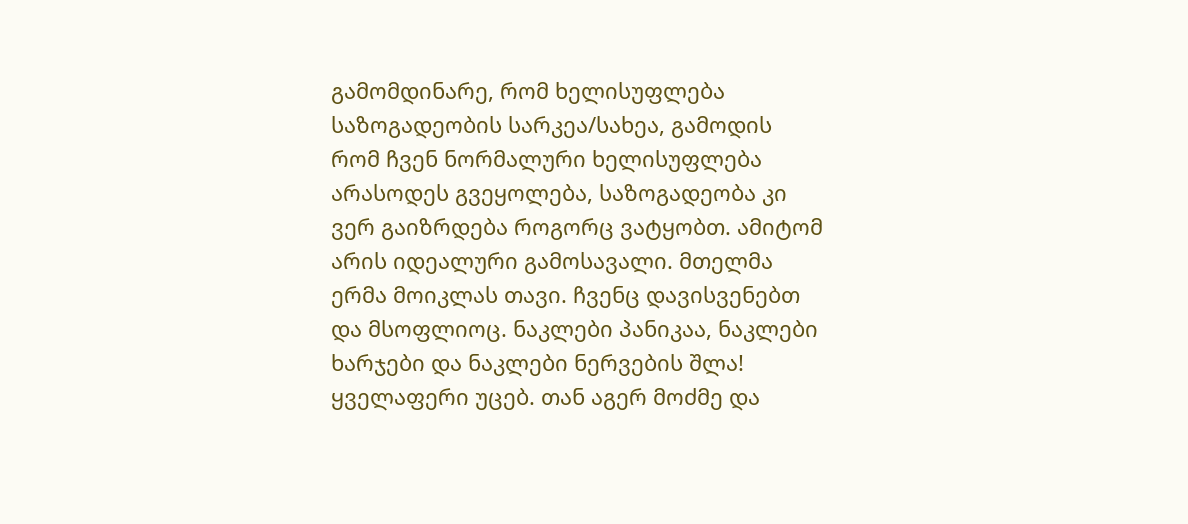გამომდინარე, რომ ხელისუფლება საზოგადეობის სარკეა/სახეა, გამოდის რომ ჩვენ ნორმალური ხელისუფლება არასოდეს გვეყოლება, საზოგადეობა კი ვერ გაიზრდება როგორც ვატყობთ. ამიტომ არის იდეალური გამოსავალი. მთელმა ერმა მოიკლას თავი. ჩვენც დავისვენებთ და მსოფლიოც. ნაკლები პანიკაა, ნაკლები ხარჯები და ნაკლები ნერვების შლა! ყველაფერი უცებ. თან აგერ მოძმე და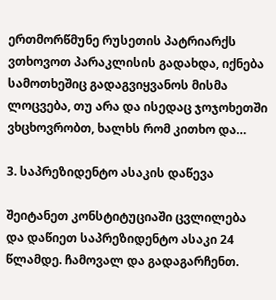ერთმორწმუნე რუსეთის პატრიარქს ვთხოვოთ პარაკლისის გადახდა, იქნება სამოთხეშიც გადაგვიყვანოს მისმა ლოცვება, თუ არა და ისედაც ჯოჯოხეთში ვხცხოვრობთ, ხალხს რომ კითხო და…

3. საპრეზიდენტო ასაკის დაწევა

შეიტანეთ კონსტიტუციაში ცვლილება და დაწიეთ საპრეზიდენტო ასაკი 24 წლამდე. ჩამოვალ და გადაგარჩენთ.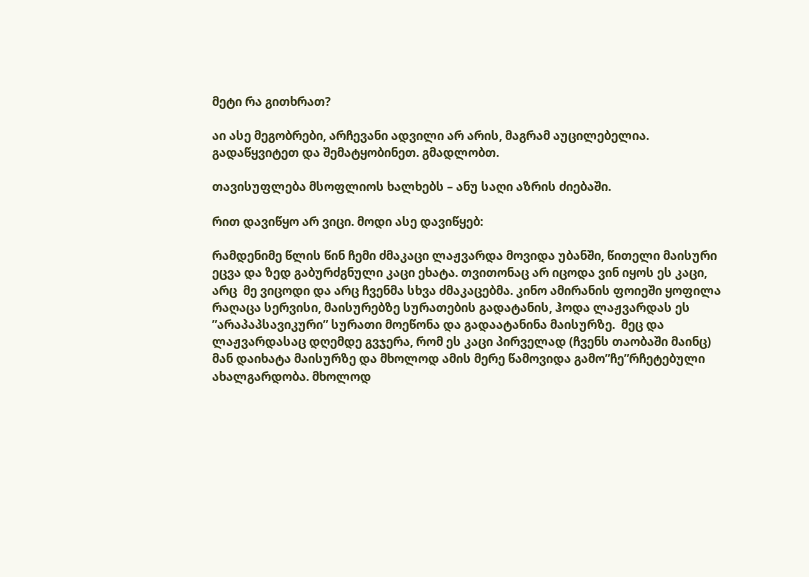მეტი რა გითხრათ?

აი ასე მეგობრები, არჩევანი ადვილი არ არის, მაგრამ აუცილებელია. გადაწყვიტეთ და შემატყობინეთ. გმადლობთ.

თავისუფლება მსოფლიოს ხალხებს – ანუ საღი აზრის ძიებაში.

რით დავიწყო არ ვიცი. მოდი ასე დავიწყებ:

რამდენიმე წლის წინ ჩემი ძმაკაცი ლაჟვარდა მოვიდა უბანში, წითელი მაისური ეცვა და ზედ გაბურძგნული კაცი ეხატა. თვითონაც არ იცოდა ვინ იყოს ეს კაცი, არც  მე ვიცოდი და არც ჩვენმა სხვა ძმაკაცებმა. კინო ამირანის ფოიეში ყოფილა რაღაცა სერვისი, მაისურებზე სურათების გადატანის, ჰოდა ლაჟვარდას ეს ”არაპაპსავიკური” სურათი მოეწონა და გადაატანინა მაისურზე.  მეც და ლაჟვარდასაც დღემდე გვჯერა, რომ ეს კაცი პირველად (ჩვენს თაობაში მაინც) მან დაიხატა მაისურზე და მხოლოდ ამის მერე წამოვიდა გამო”ჩე”რჩეტებული ახალგარდობა. მხოლოდ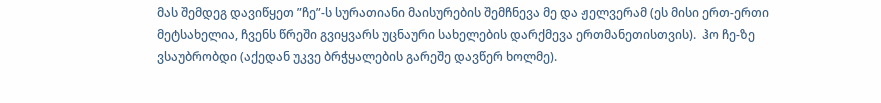მას შემდეგ დავიწყეთ ”ჩე”-ს სურათიანი მაისურების შემჩნევა მე და ჟელვერამ (ეს მისი ერთ-ერთი მეტსახელია, ჩვენს წრეში გვიყვარს უცნაური სახელების დარქმევა ერთმანეთისთვის).  ჰო ჩე-ზე ვსაუბრობდი (აქედან უკვე ბრჭყალების გარეშე დავწერ ხოლმე).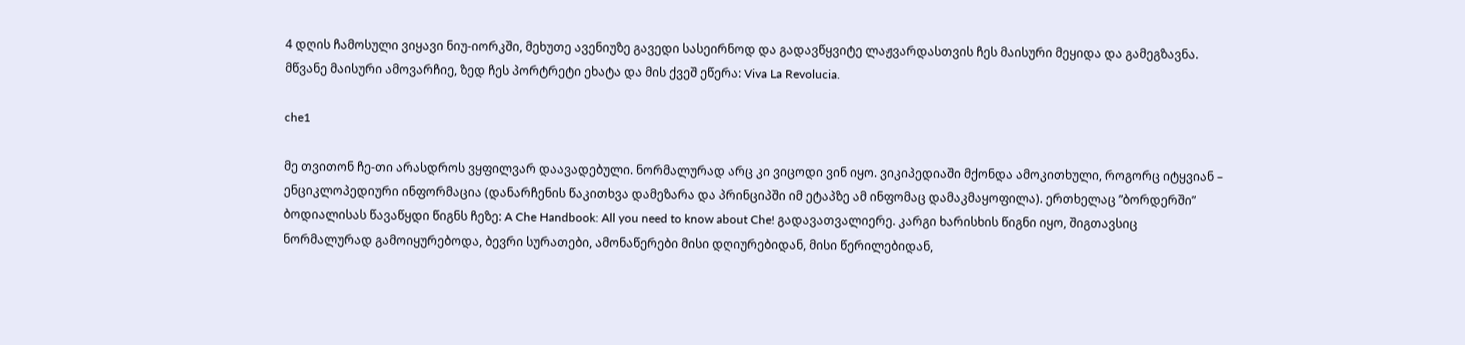4 დღის ჩამოსული ვიყავი ნიუ-იორკში, მეხუთე ავენიუზე გავედი სასეირნოდ და გადავწყვიტე ლაჟვარდასთვის ჩეს მაისური მეყიდა და გამეგზავნა. მწვანე მაისური ამოვარჩიე, ზედ ჩეს პორტრეტი ეხატა და მის ქვეშ ეწერა: Viva La Revolucia.

che1

მე თვითონ ჩე-თი არასდროს ვყფილვარ დაავადებული. ნორმალურად არც კი ვიცოდი ვინ იყო. ვიკიპედიაში მქონდა ამოკითხული, როგორც იტყვიან – ენციკლოპედიური ინფორმაცია (დანარჩენის წაკითხვა დამეზარა და პრინციპში იმ ეტაპზე ამ ინფომაც დამაკმაყოფილა). ერთხელაც ”ბორდერში” ბოდიალისას წავაწყდი წიგნს ჩეზე: A Che Handbook: All you need to know about Che! გადავათვალიერე. კარგი ხარისხის წიგნი იყო, შიგთავსიც ნორმალურად გამოიყურებოდა, ბევრი სურათები, ამონაწერები მისი დღიურებიდან, მისი წერილებიდან,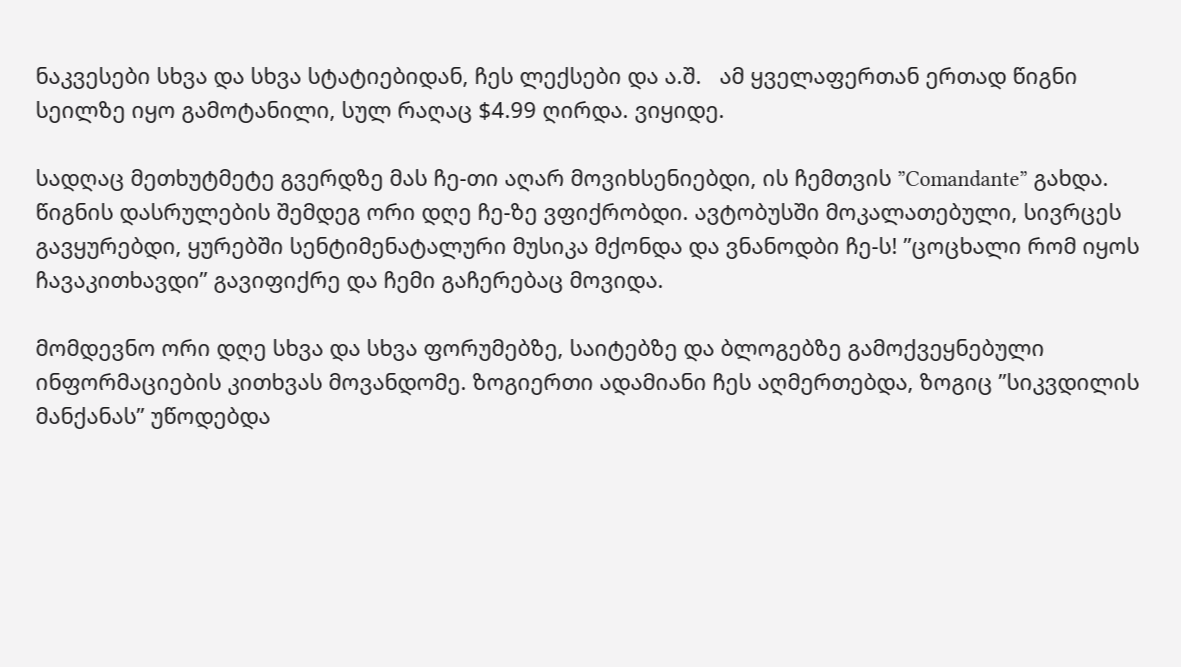ნაკვესები სხვა და სხვა სტატიებიდან, ჩეს ლექსები და ა.შ.   ამ ყველაფერთან ერთად წიგნი სეილზე იყო გამოტანილი, სულ რაღაც $4.99 ღირდა. ვიყიდე.

სადღაც მეთხუტმეტე გვერდზე მას ჩე-თი აღარ მოვიხსენიებდი, ის ჩემთვის ”Comandante” გახდა. წიგნის დასრულების შემდეგ ორი დღე ჩე-ზე ვფიქრობდი. ავტობუსში მოკალათებული, სივრცეს გავყურებდი, ყურებში სენტიმენატალური მუსიკა მქონდა და ვნანოდბი ჩე-ს! ”ცოცხალი რომ იყოს ჩავაკითხავდი” გავიფიქრე და ჩემი გაჩერებაც მოვიდა.

მომდევნო ორი დღე სხვა და სხვა ფორუმებზე, საიტებზე და ბლოგებზე გამოქვეყნებული ინფორმაციების კითხვას მოვანდომე. ზოგიერთი ადამიანი ჩეს აღმერთებდა, ზოგიც ”სიკვდილის მანქანას” უწოდებდა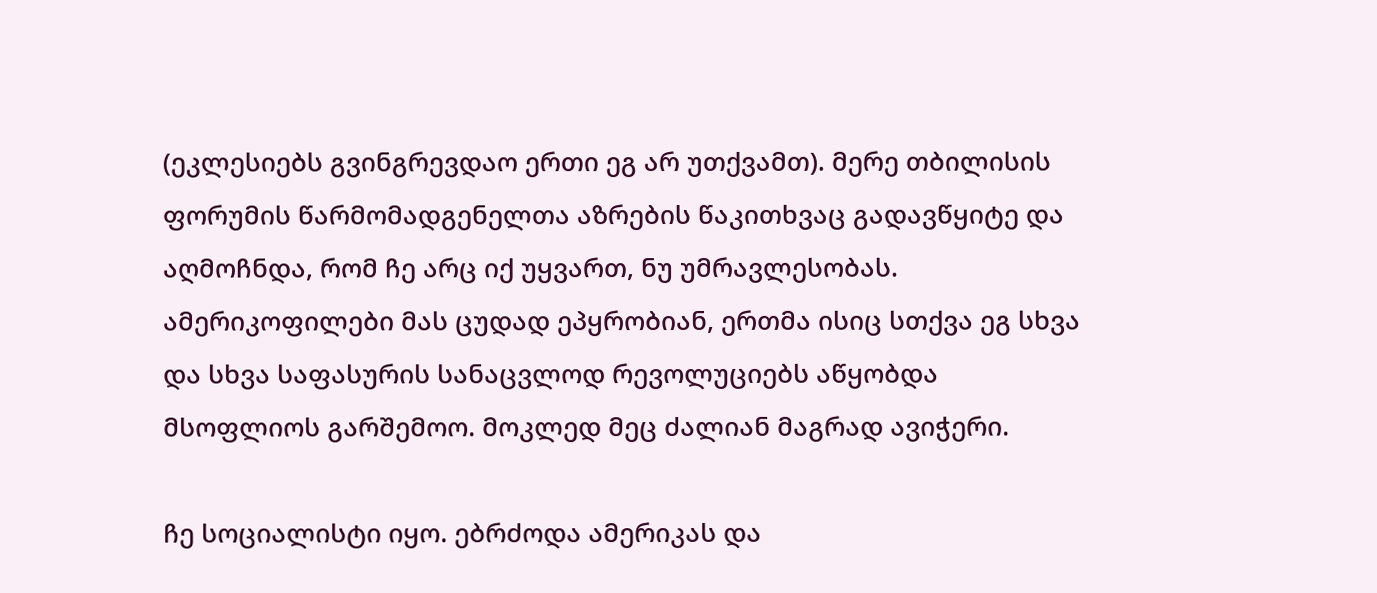(ეკლესიებს გვინგრევდაო ერთი ეგ არ უთქვამთ). მერე თბილისის ფორუმის წარმომადგენელთა აზრების წაკითხვაც გადავწყიტე და აღმოჩნდა, რომ ჩე არც იქ უყვართ, ნუ უმრავლესობას. ამერიკოფილები მას ცუდად ეპყრობიან, ერთმა ისიც სთქვა ეგ სხვა და სხვა საფასურის სანაცვლოდ რევოლუციებს აწყობდა მსოფლიოს გარშემოო. მოკლედ მეც ძალიან მაგრად ავიჭერი.

ჩე სოციალისტი იყო. ებრძოდა ამერიკას და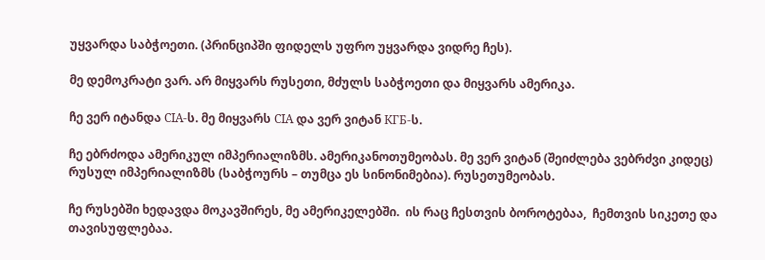უყვარდა საბჭოეთი. (პრინციპში ფიდელს უფრო უყვარდა ვიდრე ჩეს).

მე დემოკრატი ვარ. არ მიყვარს რუსეთი, მძულს საბჭოეთი და მიყვარს ამერიკა.

ჩე ვერ იტანდა CIA-ს. მე მიყვარს CIA და ვერ ვიტან КГБ-ს.

ჩე ებრძოდა ამერიკულ იმპერიალიზმს. ამერიკანოთუმეობას. მე ვერ ვიტან (შეიძლება ვებრძვი კიდეც) რუსულ იმპერიალიზმს (საბჭოურს – თუმცა ეს სინონიმებია). რუსეთუმეობას.

ჩე რუსებში ხედავდა მოკავშირეს, მე ამერიკელებში.  ის რაც ჩესთვის ბოროტებაა,  ჩემთვის სიკეთე და თავისუფლებაა.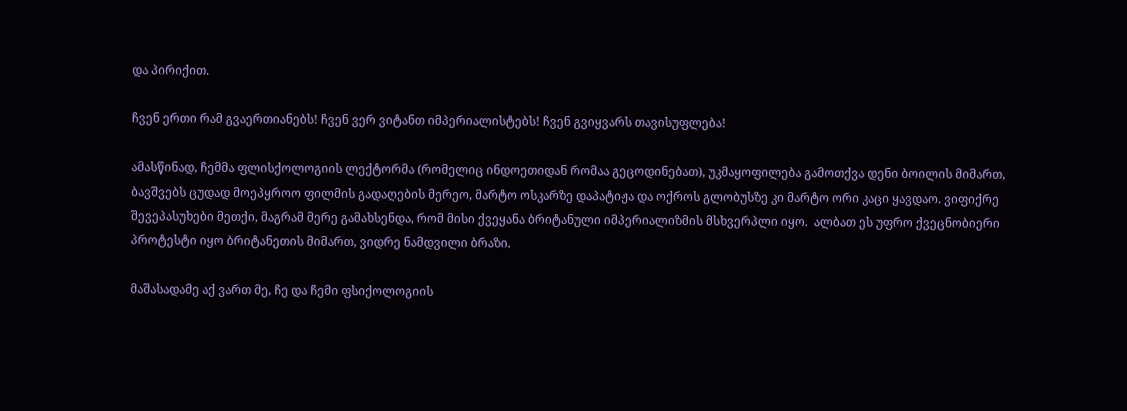და პირიქით.

ჩვენ ერთი რამ გვაერთიანებს! ჩვენ ვერ ვიტანთ იმპერიალისტებს! ჩვენ გვიყვარს თავისუფლება!

ამასწინად, ჩემმა ფლისქოლოგიის ლექტორმა (რომელიც ინდოეთიდან რომაა გეცოდინებათ), უკმაყოფილება გამოთქვა დენი ბოილის მიმართ, ბავშვებს ცუდად მოეპყროო ფილმის გადაღების მერეო, მარტო ოსკარზე დაპატიჟა და ოქროს გლობუსზე კი მარტო ორი კაცი ყავდაო. ვიფიქრე შევეპასუხები მეთქი, მაგრამ მერე გამახსენდა, რომ მისი ქვეყანა ბრიტანული იმპერიალიზმის მსხვერპლი იყო.  ალბათ ეს უფრო ქვეცნობიერი პროტესტი იყო ბრიტანეთის მიმართ, ვიდრე ნამდვილი ბრაზი.

მაშასადამე აქ ვართ მე, ჩე და ჩემი ფსიქოლოგიის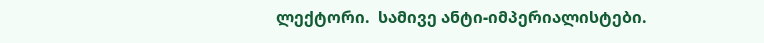ლექტორი.  სამივე ანტი-იმპერიალისტები.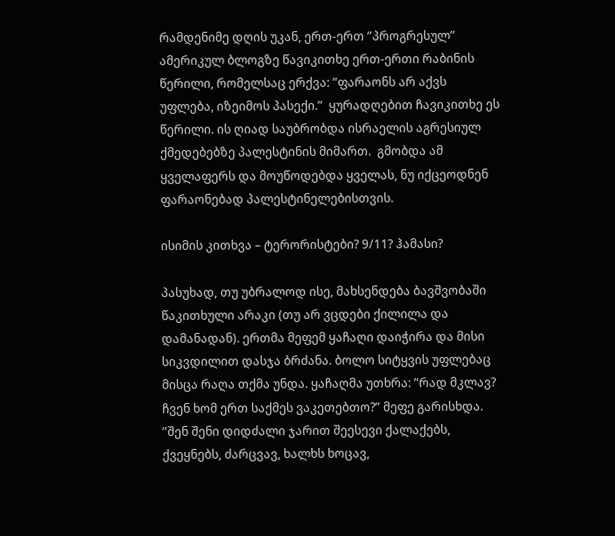რამდენიმე დღის უკან, ერთ-ერთ ”პროგრესულ” ამერიკულ ბლოგზე წავიკითხე ერთ-ერთი რაბინის წერილი, რომელსაც ერქვა: ”ფარაონს არ აქვს უფლება, იზეიმოს პასექი.”  ყურადღებით ჩავიკითხე ეს წერილი. ის ღიად საუბრობდა ისრაელის აგრესიულ ქმედებებზე პალესტინის მიმართ.  გმობდა ამ ყველაფერს და მოუწოდებდა ყველას, ნუ იქცეოდნენ ფარაონებად პალესტინელებისთვის.

ისიმის კითხვა – ტერორისტები? 9/11? ჰამასი?

პასუხად, თუ უბრალოდ ისე, მახსენდება ბავშვობაში წაკითხული არაკი (თუ არ ვცდები ქილილა და დამანადან). ერთმა მეფემ ყაჩაღი დაიჭირა და მისი სიკვდილით დასჯა ბრძანა. ბოლო სიტყვის უფლებაც მისცა რაღა თქმა უნდა. ყაჩაღმა უთხრა: ”რად მკლავ? ჩვენ ხომ ერთ საქმეს ვაკეთებთო?” მეფე გარისხდა. ”შენ შენი დიდძალი ჯარით შეესევი ქალაქებს, ქვეყნებს, ძარცვავ, ხალხს ხოცავ,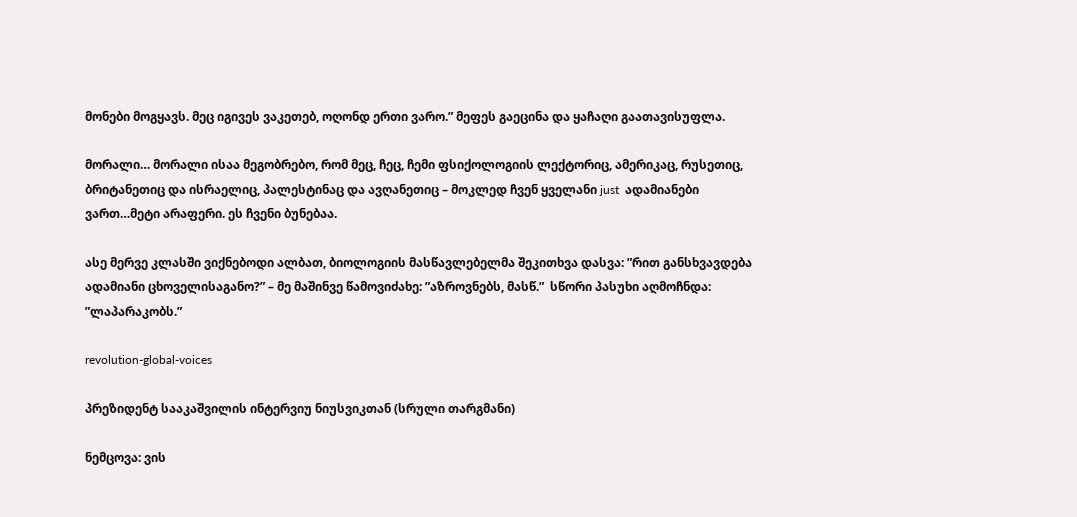მონები მოგყავს. მეც იგივეს ვაკეთებ, ოღონდ ერთი ვარო.” მეფეს გაეცინა და ყაჩაღი გაათავისუფლა.

მორალი… მორალი ისაა მეგობრებო, რომ მეც, ჩეც, ჩემი ფსიქოლოგიის ლექტორიც, ამერიკაც, რუსეთიც, ბრიტანეთიც და ისრაელიც, პალესტინაც და ავღანეთიც – მოკლედ ჩვენ ყველანი just  ადამიანები ვართ…მეტი არაფერი. ეს ჩვენი ბუნებაა.

ასე მერვე კლასში ვიქნებოდი ალბათ, ბიოლოგიის მასწავლებელმა შეკითხვა დასვა: ”რით განსხვავდება ადამიანი ცხოველისაგანო?” – მე მაშინვე წამოვიძახე: ”აზროვნებს, მასწ.”  სწორი პასუხი აღმოჩნდა: ”ლაპარაკობს.”

revolution-global-voices

პრეზიდენტ სააკაშვილის ინტერვიუ ნიუსვიკთან (სრული თარგმანი)

ნემცოვა: ვის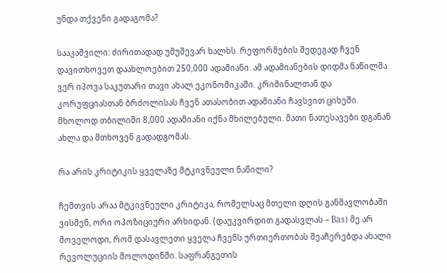უნდა თქვენი გადაგომა?

სააკაშვილი: ძირითადად უმუშევარ ხალხს. რეფორმების შედეგად ჩვენ დავითხოვეთ დაახლოებით 250,000 ადამიანი. ამ ადამიანების დიდმა ნაწილმა ვერ იპოვა საკუთარი თავი ახალ ეკონომიკაში. კრიმინალთან და კორუფციასთან ბრძოლისას ჩვენ ათასობით ადამიანი ჩავსვით ციხეში. მხოლოდ თბილიში 8,000 ადამიანი იქნა მხილებული. მათი ნათესავები დგანან ახლა და მთხოვენ გადადგომას.

რა არის კრიტიკის ყველაზე მტკივნეული ნაწილი?

ჩემთვის არაა მტკივნეული კრიტიკა, რომელსაც მთელი დღის განმავლობაში ვისმენ, ორი ოპოზიციური არხიდან. (დაუკვირდით გადასვლას – Bas) მე არ მოველოდი, რომ დასავლეთი ყველა ჩვენს ურთიერთობას შეაჩერებდა ახალი რევოლუციის მოლოდინში. საფრანგეთის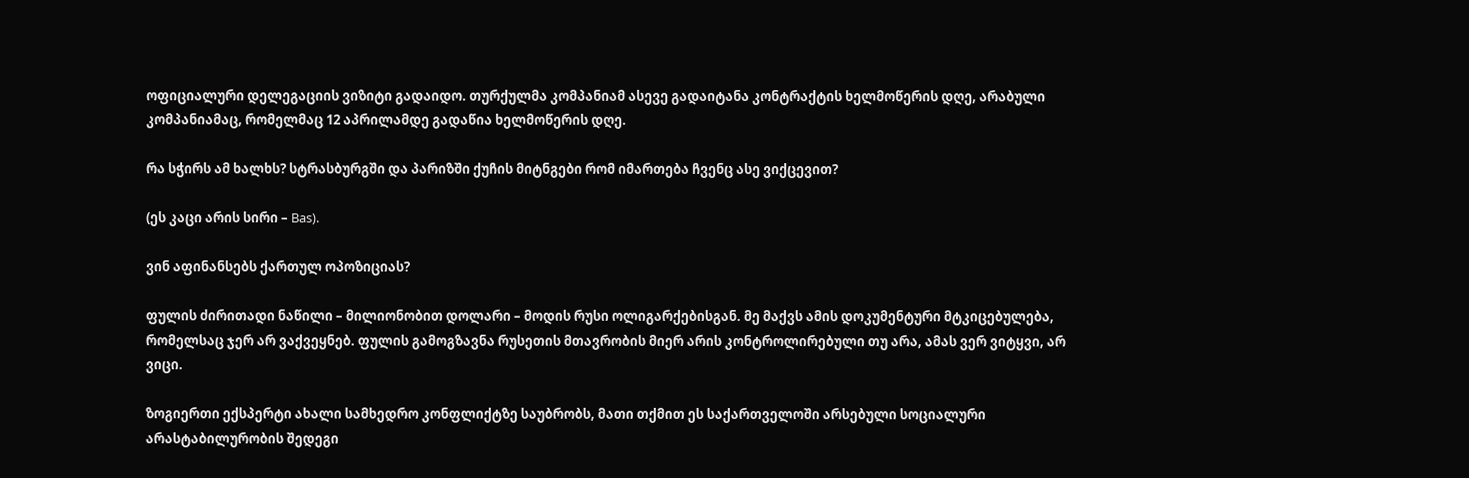ოფიციალური დელეგაციის ვიზიტი გადაიდო. თურქულმა კომპანიამ ასევე გადაიტანა კონტრაქტის ხელმოწერის დღე, არაბული კომპანიამაც, რომელმაც 12 აპრილამდე გადაწია ხელმოწერის დღე.

რა სჭირს ამ ხალხს? სტრასბურგში და პარიზში ქუჩის მიტნგები რომ იმართება ჩვენც ასე ვიქცევით?

(ეს კაცი არის სირი – Bas).

ვინ აფინანსებს ქართულ ოპოზიციას?

ფულის ძირითადი ნაწილი – მილიონობით დოლარი – მოდის რუსი ოლიგარქებისგან. მე მაქვს ამის დოკუმენტური მტკიცებულება, რომელსაც ჯერ არ ვაქვეყნებ. ფულის გამოგზავნა რუსეთის მთავრობის მიერ არის კონტროლირებული თუ არა, ამას ვერ ვიტყვი, არ ვიცი.

ზოგიერთი ექსპერტი ახალი სამხედრო კონფლიქტზე საუბრობს, მათი თქმით ეს საქართველოში არსებული სოციალური არასტაბილურობის შედეგი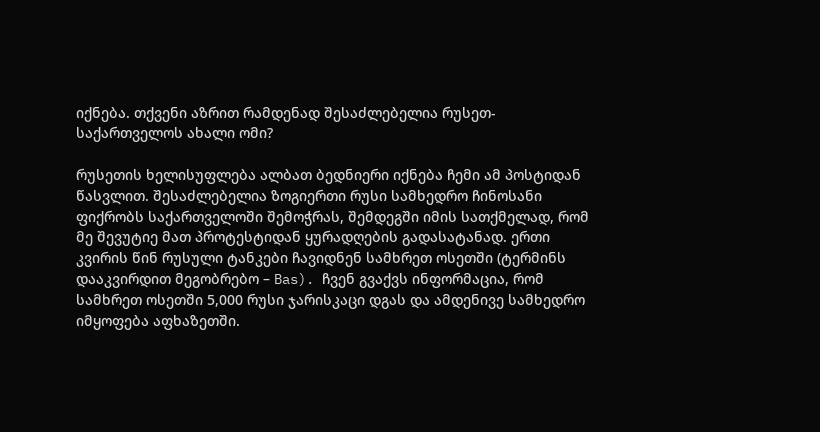იქნება. თქვენი აზრით რამდენად შესაძლებელია რუსეთ-საქართველოს ახალი ომი?

რუსეთის ხელისუფლება ალბათ ბედნიერი იქნება ჩემი ამ პოსტიდან წასვლით. შესაძლებელია ზოგიერთი რუსი სამხედრო ჩინოსანი ფიქრობს საქართველოში შემოჭრას, შემდეგში იმის სათქმელად, რომ მე შევუტიე მათ პროტესტიდან ყურადღების გადასატანად. ერთი კვირის წინ რუსული ტანკები ჩავიდნენ სამხრეთ ოსეთში (ტერმინს დააკვირდით მეგობრებო – Bas). ჩვენ გვაქვს ინფორმაცია, რომ სამხრეთ ოსეთში 5,000 რუსი ჯარისკაცი დგას და ამდენივე სამხედრო იმყოფება აფხაზეთში.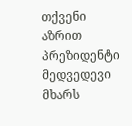თქვენი აზრით პრეზიდენტი მედვედევი მხარს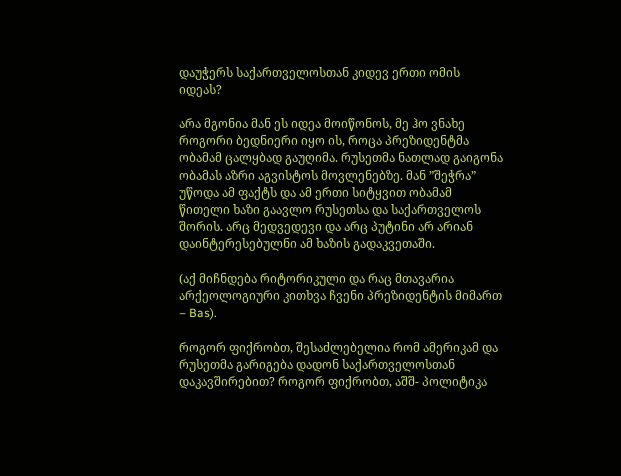დაუჭერს საქართველოსთან კიდევ ერთი ომის იდეას?

არა მგონია მან ეს იდეა მოიწონოს, მე ჰო ვნახე როგორი ბედნიერი იყო ის, როცა პრეზიდენტმა ობამამ ცალყბად გაუღიმა. რუსეთმა ნათლად გაიგონა ობამას აზრი აგვისტოს მოვლენებზე. მან ”შეჭრა” უწოდა ამ ფაქტს და ამ ერთი სიტყვით ობამამ წითელი ხაზი გაავლო რუსეთსა და საქართველოს შორის. არც მედვედევი და არც პუტინი არ არიან დაინტერესებულნი ამ ხაზის გადაკვეთაში.

(აქ მიჩნდება რიტორიკული და რაც მთავარია არქეოლოგიური კითხვა ჩვენი პრეზიდენტის მიმართ – Bas).

როგორ ფიქრობთ, შესაძლებელია რომ ამერიკამ და რუსეთმა გარიგება დადონ საქართველოსთან დაკავშირებით? როგორ ფიქრობთ, აშშ- პოლიტიკა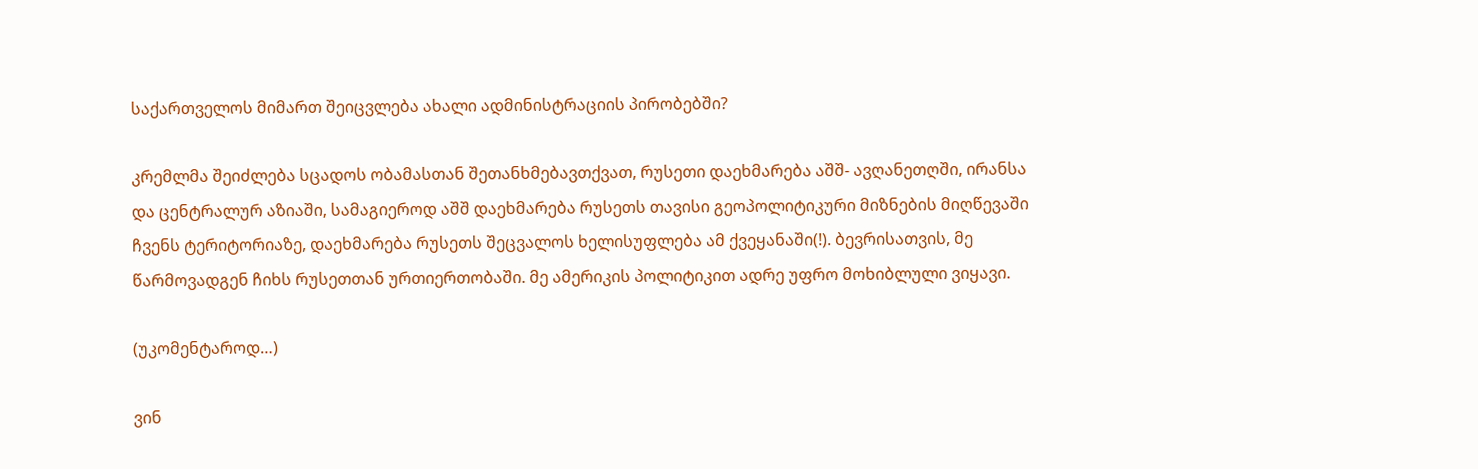საქართველოს მიმართ შეიცვლება ახალი ადმინისტრაციის პირობებში?

კრემლმა შეიძლება სცადოს ობამასთან შეთანხმებავთქვათ, რუსეთი დაეხმარება აშშ- ავღანეთღში, ირანსა და ცენტრალურ აზიაში, სამაგიეროდ აშშ დაეხმარება რუსეთს თავისი გეოპოლიტიკური მიზნების მიღწევაში ჩვენს ტერიტორიაზე, დაეხმარება რუსეთს შეცვალოს ხელისუფლება ამ ქვეყანაში(!). ბევრისათვის, მე წარმოვადგენ ჩიხს რუსეთთან ურთიერთობაში. მე ამერიკის პოლიტიკით ადრე უფრო მოხიბლული ვიყავი.

(უკომენტაროდ…)

ვინ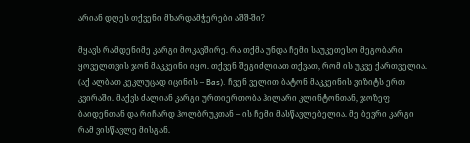არიან დღეს თქვენი მხარდამჭერები აშშ-ში?

მყავს რამდენიმე კარგი მოკავშირე. რა თქმა უნდა ჩემი საუკეთესო მეგობარი ყოველთვის ჯონ მაკკეინი იყო. თქვენ შეგიძლიათ თქვათ, რომ ის უკვე ქართველია. (აქ ალბათ კეკლუცად იცინის – Bas). ჩვენ ველით ბატონ მაკკეინის ვიზიტს ერთ კვირაში. მაქვს ძალიან კარგი ურთიერთობა ჰილარი კლინტონთან, ჯოზეფ ბაიდენთან და რიჩარდ ჰოლბრუკთან – ის ჩემი მასწავლებელია. მე ბევრი კარგი რამ ვისწავლე მისგან.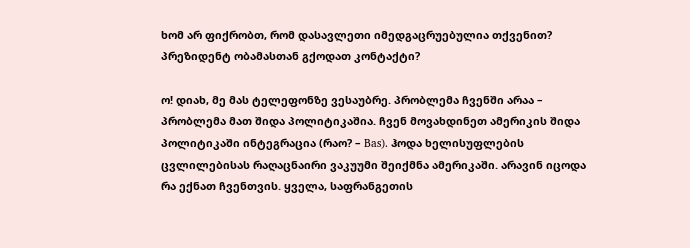ხომ არ ფიქრობთ, რომ დასავლეთი იმედგაცრუებულია თქვენით? პრეზიდენტ ობამასთან გქოდათ კონტაქტი?

ო! დიახ, მე მას ტელეფონზე ვესაუბრე. პრობლემა ჩვენში არაა – პრობლემა მათ შიდა პოლიტიკაშია. ჩვენ მოვახდინეთ ამერიკის შიდა პოლიტიკაში ინტეგრაცია (რაო? – Bas). ჰოდა ხელისუფლების ცვლილებისას რაღაცნაირი ვაკუუმი შეიქმნა ამერიკაში. არავინ იცოდა რა ექნათ ჩვენთვის. ყველა, საფრანგეთის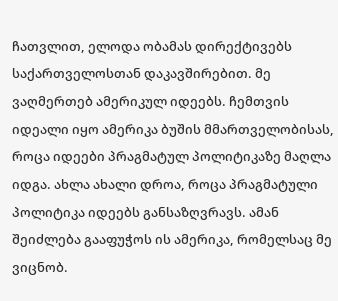ჩათვლით, ელოდა ობამას დირექტივებს საქართველოსთან დაკავშირებით. მე ვაღმერთებ ამერიკულ იდეებს. ჩემთვის იდეალი იყო ამერიკა ბუშის მმართველობისას, როცა იდეები პრაგმატულ პოლიტიკაზე მაღლა იდგა. ახლა ახალი დროა, როცა პრაგმატული პოლიტიკა იდეებს განსაზღვრავს. ამან შეიძლება გააფუჭოს ის ამერიკა, რომელსაც მე ვიცნობ.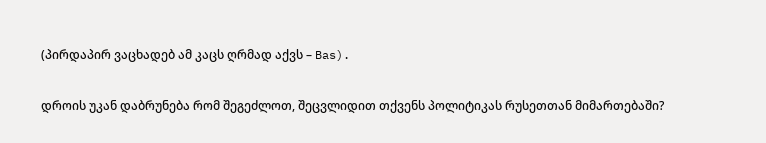(პირდაპირ ვაცხადებ ამ კაცს ღრმად აქვს – Bas).

დროის უკან დაბრუნება რომ შეგეძლოთ, შეცვლიდით თქვენს პოლიტიკას რუსეთთან მიმართებაში?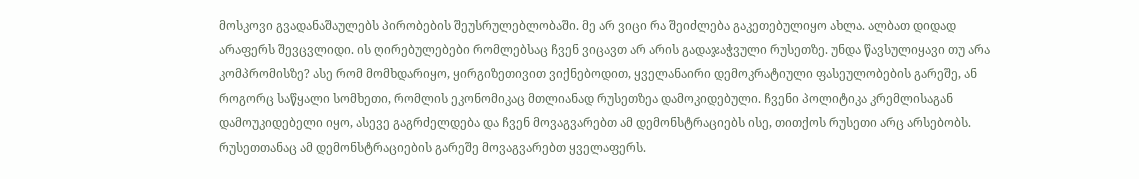მოსკოვი გვადანაშაულებს პირობების შეუსრულებლობაში. მე არ ვიცი რა შეიძლება გაკეთებულიყო ახლა. ალბათ დიდად არაფერს შევცვლიდი. ის ღირებულებები რომლებსაც ჩვენ ვიცავთ არ არის გადაჯაჭვული რუსეთზე. უნდა წავსულიყავი თუ არა კომპრომისზე? ასე რომ მომხდარიყო, ყირგიზეთივით ვიქნებოდით, ყველანაირი დემოკრატიული ფასეულობების გარეშე, ან როგორც საწყალი სომხეთი, რომლის ეკონომიკაც მთლიანად რუსეთზეა დამოკიდებული. ჩვენი პოლიტიკა კრემლისაგან დამოუკიდებელი იყო, ასევე გაგრძელდება და ჩვენ მოვაგვარებთ ამ დემონსტრაციებს ისე, თითქოს რუსეთი არც არსებობს. რუსეთთანაც ამ დემონსტრაციების გარეშე მოვაგვარებთ ყველაფერს.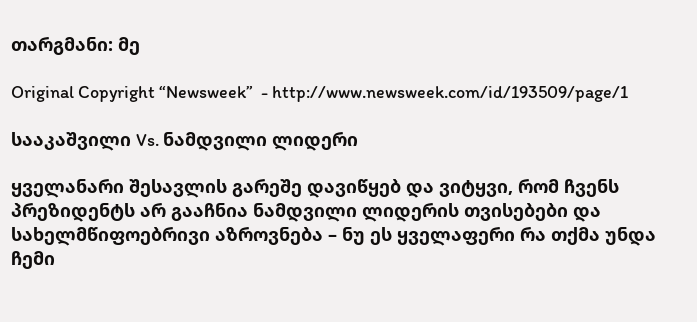თარგმანი: მე

Original Copyright “Newsweek”  - http://www.newsweek.com/id/193509/page/1

სააკაშვილი Vs. ნამდვილი ლიდერი

ყველანარი შესავლის გარეშე დავიწყებ და ვიტყვი, რომ ჩვენს პრეზიდენტს არ გააჩნია ნამდვილი ლიდერის თვისებები და სახელმწიფოებრივი აზროვნება – ნუ ეს ყველაფერი რა თქმა უნდა ჩემი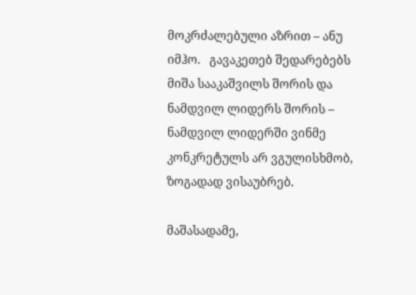მოკრძალებული აზრით – ანუ იმჰო.   გავაკეთებ შედარებებს მიშა სააკაშვილს შორის და ნამდვილ ლიდერს შორის – ნამდვილ ლიდერში ვინმე კონკრეტულს არ ვგულისხმობ, ზოგადად ვისაუბრებ.

მაშასადამე,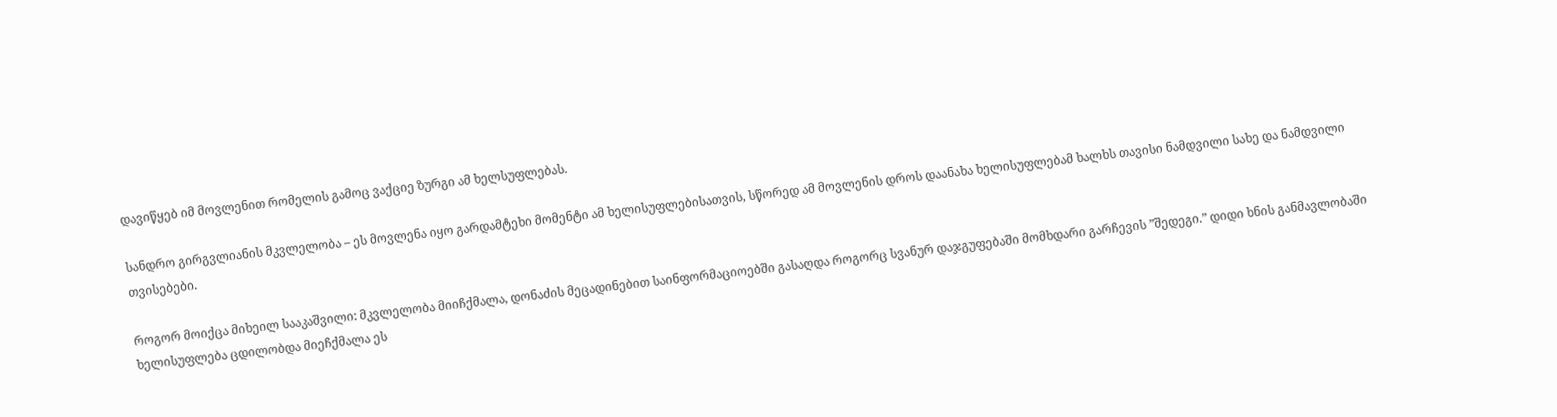დავიწყებ იმ მოვლენით რომელის გამოც ვაქციე ზურგი ამ ხელსუფლებას.

სანდრო გირგვლიანის მკვლელობა – ეს მოვლენა იყო გარდამტეხი მომენტი ამ ხელისუფლებისათვის, სწორედ ამ მოვლენის დროს დაანახა ხელისუფლებამ ხალხს თავისი ნამდვილი სახე და ნამდვილი თვისებები.

როგორ მოიქცა მიხეილ სააკაშვილი: მკვლელობა მიიჩქმალა, დონაძის მეცადინებით საინფორმაციოებში გასაღდა როგორც სვანურ დაჯგუფებაში მომხდარი გარჩევის ”შედეგი.” დიდი ხნის განმავლობაში ხელისუფლება ცდილობდა მიეჩქმალა ეს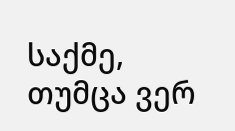საქმე, თუმცა ვერ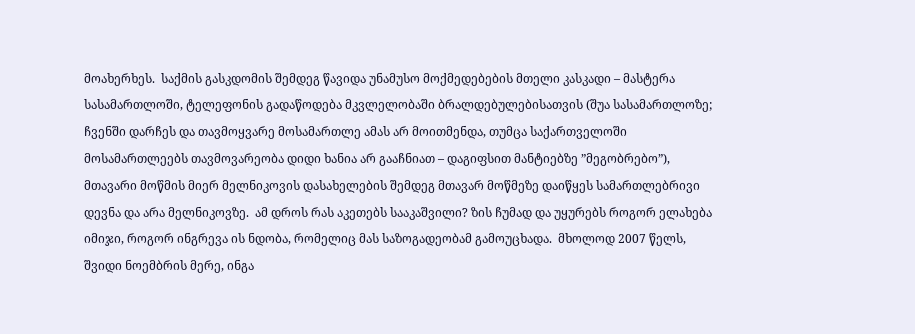მოახერხეს.  საქმის გასკდომის შემდეგ წავიდა უნამუსო მოქმედებების მთელი კასკადი – მასტერა სასამართლოში, ტელეფონის გადაწოდება მკვლელობაში ბრალდებულებისათვის (შუა სასამართლოზე; ჩვენში დარჩეს და თავმოყვარე მოსამართლე ამას არ მოითმენდა, თუმცა საქართველოში მოსამართლეებს თავმოვარეობა დიდი ხანია არ გააჩნიათ – დაგიფსით მანტიებზე ”მეგობრებო”), მთავარი მოწმის მიერ მელნიკოვის დასახელების შემდეგ მთავარ მოწმეზე დაიწყეს სამართლებრივი დევნა და არა მელნიკოვზე.  ამ დროს რას აკეთებს სააკაშვილი? ზის ჩუმად და უყურებს როგორ ელახება იმიჯი, როგორ ინგრევა ის ნდობა, რომელიც მას საზოგადეობამ გამოუცხადა.  მხოლოდ 2007 წელს, შვიდი ნოემბრის მერე, ინგა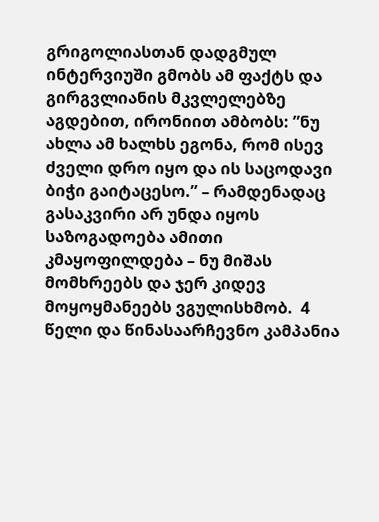გრიგოლიასთან დადგმულ ინტერვიუში გმობს ამ ფაქტს და გირგვლიანის მკვლელებზე აგდებით, ირონიით ამბობს: ”ნუ ახლა ამ ხალხს ეგონა, რომ ისევ ძველი დრო იყო და ის საცოდავი ბიჭი გაიტაცესო.” – რამდენადაც გასაკვირი არ უნდა იყოს საზოგადოება ამითი კმაყოფილდება – ნუ მიშას მომხრეებს და ჯერ კიდევ მოყოყმანეებს ვგულისხმობ.  4 წელი და წინასაარჩევნო კამპანია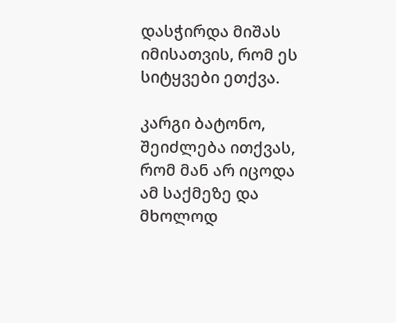დასჭირდა მიშას იმისათვის, რომ ეს სიტყვები ეთქვა.

კარგი ბატონო, შეიძლება ითქვას, რომ მან არ იცოდა ამ საქმეზე და მხოლოდ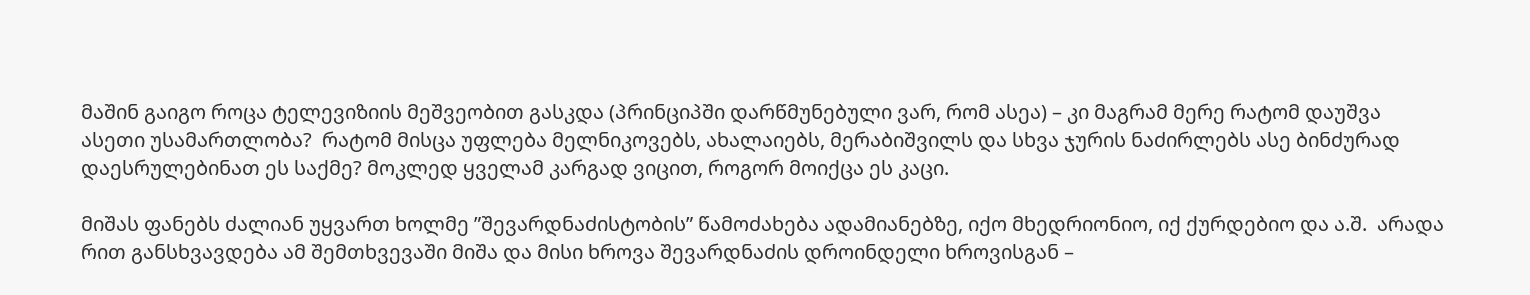მაშინ გაიგო როცა ტელევიზიის მეშვეობით გასკდა (პრინციპში დარწმუნებული ვარ, რომ ასეა) – კი მაგრამ მერე რატომ დაუშვა ასეთი უსამართლობა?  რატომ მისცა უფლება მელნიკოვებს, ახალაიებს, მერაბიშვილს და სხვა ჯურის ნაძირლებს ასე ბინძურად დაესრულებინათ ეს საქმე? მოკლედ ყველამ კარგად ვიცით, როგორ მოიქცა ეს კაცი.

მიშას ფანებს ძალიან უყვართ ხოლმე ”შევარდნაძისტობის” წამოძახება ადამიანებზე, იქო მხედრიონიო, იქ ქურდებიო და ა.შ.  არადა რით განსხვავდება ამ შემთხვევაში მიშა და მისი ხროვა შევარდნაძის დროინდელი ხროვისგან –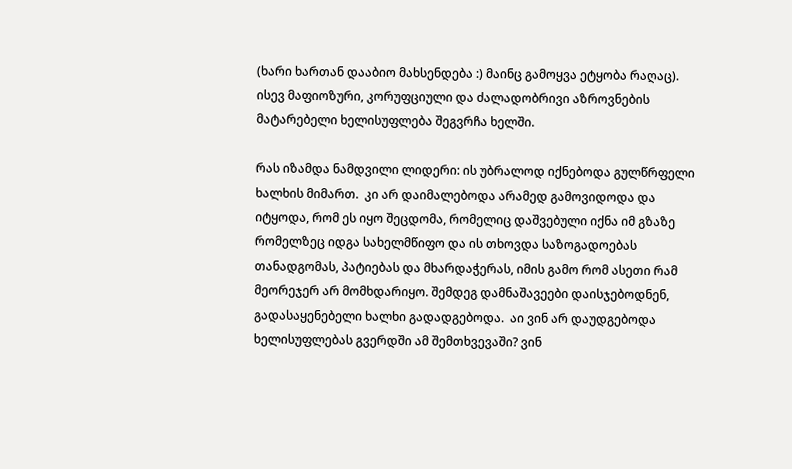(ხარი ხართან დააბიო მახსენდება :) მაინც გამოყვა ეტყობა რაღაც).  ისევ მაფიოზური, კორუფციული და ძალადობრივი აზროვნების მატარებელი ხელისუფლება შეგვრჩა ხელში.

რას იზამდა ნამდვილი ლიდერი: ის უბრალოდ იქნებოდა გულწრფელი ხალხის მიმართ.  კი არ დაიმალებოდა არამედ გამოვიდოდა და იტყოდა, რომ ეს იყო შეცდომა, რომელიც დაშვებული იქნა იმ გზაზე რომელზეც იდგა სახელმწიფო და ის თხოვდა საზოგადოებას თანადგომას, პატიებას და მხარდაჭერას, იმის გამო რომ ასეთი რამ მეორეჯერ არ მომხდარიყო. შემდეგ დამნაშავეები დაისჯებოდნენ, გადასაყენებელი ხალხი გადადგებოდა.  აი ვინ არ დაუდგებოდა ხელისუფლებას გვერდში ამ შემთხვევაში? ვინ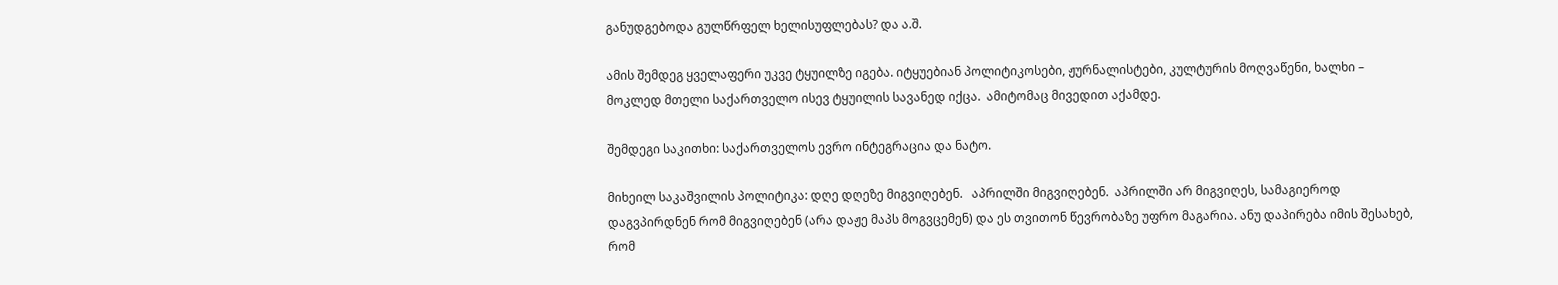განუდგებოდა გულწრფელ ხელისუფლებას? და ა.შ.

ამის შემდეგ ყველაფერი უკვე ტყუილზე იგება. იტყუებიან პოლიტიკოსები, ჟურნალისტები, კულტურის მოღვაწენი, ხალხი – მოკლედ მთელი საქართველო ისევ ტყუილის სავანედ იქცა.  ამიტომაც მივედით აქამდე.

შემდეგი საკითხი: საქართველოს ევრო ინტეგრაცია და ნატო.

მიხეილ საკაშვილის პოლიტიკა: დღე დღეზე მიგვიღებენ.   აპრილში მიგვიღებენ.  აპრილში არ მიგვიღეს, სამაგიეროდ დაგვპირდნენ რომ მიგვიღებენ (არა დაჟე მაპს მოგვცემენ) და ეს თვითონ წევრობაზე უფრო მაგარია. ანუ დაპირება იმის შესახებ, რომ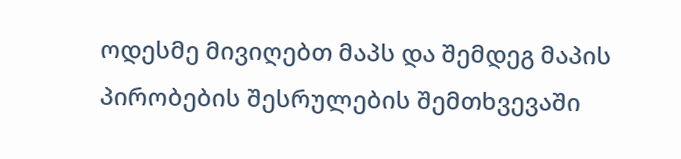ოდესმე მივიღებთ მაპს და შემდეგ მაპის პირობების შესრულების შემთხვევაში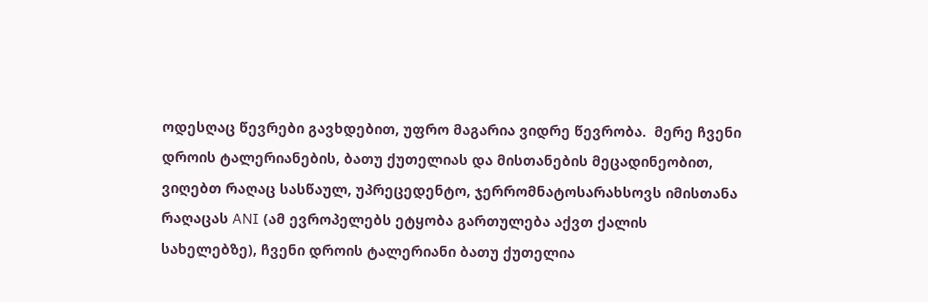ოდესღაც წევრები გავხდებით, უფრო მაგარია ვიდრე წევრობა.  მერე ჩვენი დროის ტალერიანების, ბათუ ქუთელიას და მისთანების მეცადინეობით, ვიღებთ რაღაც სასწაულ, უპრეცედენტო, ჯერრომნატოსარახსოვს იმისთანა რაღაცას ANI (ამ ევროპელებს ეტყობა გართულება აქვთ ქალის სახელებზე), ჩვენი დროის ტალერიანი ბათუ ქუთელია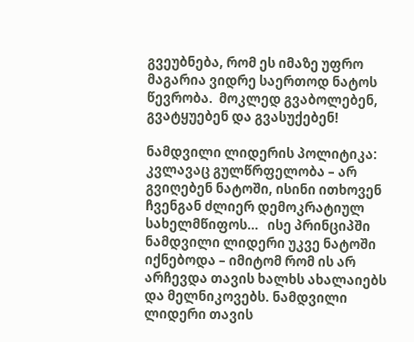გვეუბნება, რომ ეს იმაზე უფრო მაგარია ვიდრე საერთოდ ნატოს წევრობა.  მოკლედ გვაბოლებენ, გვატყუებენ და გვასუქებენ!

ნამდვილი ლიდერის პოლიტიკა: კვლავაც გულწრფელობა – არ გვიღებენ ნატოში, ისინი ითხოვენ ჩვენგან ძლიერ დემოკრატიულ სახელმწიფოს…   ისე პრინციპში ნამდვილი ლიდერი უკვე ნატოში იქნებოდა – იმიტომ რომ ის არ არჩევდა თავის ხალხს ახალაიებს და მელნიკოვებს. ნამდვილი ლიდერი თავის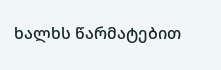ხალხს წარმატებით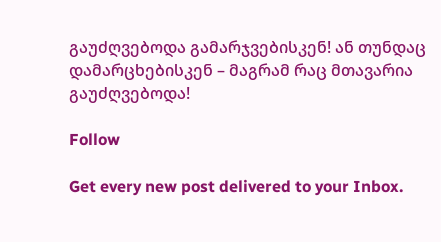გაუძღვებოდა გამარჯვებისკენ! ან თუნდაც დამარცხებისკენ – მაგრამ რაც მთავარია გაუძღვებოდა!

Follow

Get every new post delivered to your Inbox.